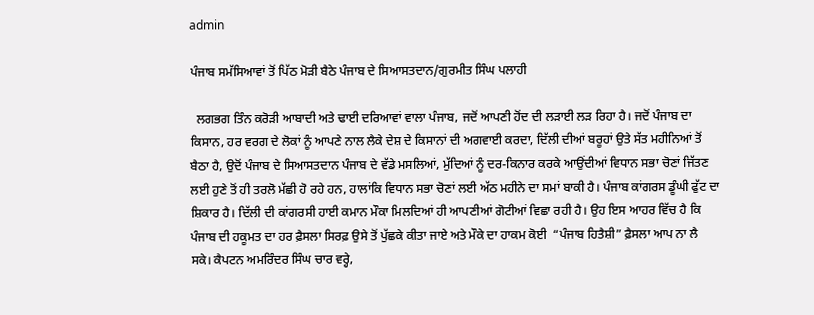admin

ਪੰਜਾਬ ਸਮੱਸਿਆਵਾਂ ਤੋਂ ਪਿੱਠ ਮੋੜੀ ਬੈਠੇ ਪੰਜਾਬ ਦੇ ਸਿਆਸਤਦਾਨ/ਗੁਰਮੀਤ ਸਿੰਘ ਪਲਾਹੀ

  ਲਗਭਗ ਤਿੰਨ ਕਰੋੜੀ ਆਬਾਦੀ ਅਤੇ ਢਾਈ ਦਰਿਆਵਾਂ ਵਾਲਾ ਪੰਜਾਬ, ਜਦੋਂ ਆਪਣੀ ਹੋਂਦ ਦੀ ਲੜਾਈ ਲੜ ਰਿਹਾ ਹੈ। ਜਦੋਂ ਪੰਜਾਬ ਦਾ ਕਿਸਾਨ, ਹਰ ਵਰਗ ਦੇ ਲੋਕਾਂ ਨੂੰ ਆਪਣੇ ਨਾਲ ਲੈਕੇ ਦੇਸ਼ ਦੇ ਕਿਸਾਨਾਂ ਦੀ ਅਗਵਾਈ ਕਰਦਾ, ਦਿੱਲੀ ਦੀਆਂ ਬਰੂਹਾਂ ਉਤੇ ਸੱਤ ਮਹੀਨਿਆਂ ਤੋਂ ਬੈਠਾ ਹੈ, ਉਦੋਂ ਪੰਜਾਬ ਦੇ ਸਿਆਸਤਦਾਨ ਪੰਜਾਬ ਦੇ ਵੱਡੇ ਮਸਲਿਆਂ, ਮੁੱਦਿਆਂ ਨੂੰ ਦਰ-ਕਿਨਾਰ ਕਰਕੇ ਆਉਂਦੀਆਂ ਵਿਧਾਨ ਸਭਾ ਚੋਣਾਂ ਜਿੱਤਣ ਲਈ ਹੁਣੇ ਤੋਂ ਹੀ ਤਰਲੋ ਮੱਛੀ ਹੋ ਰਹੇ ਹਨ, ਹਾਲਾਂਕਿ ਵਿਧਾਨ ਸਭਾ ਚੋਣਾਂ ਲਈ ਅੱਠ ਮਹੀਨੇ ਦਾ ਸਮਾਂ ਬਾਕੀ ਹੈ। ਪੰਜਾਬ ਕਾਂਗਰਸ ਡੂੰਘੀ ਫੁੱਟ ਦਾ ਸ਼ਿਕਾਰ ਹੈ। ਦਿੱਲੀ ਦੀ ਕਾਂਗਰਸੀ ਹਾਈ ਕਮਾਨ ਮੌਕਾ ਮਿਲਦਿਆਂ ਹੀ ਆਪਣੀਆਂ ਗੋਟੀਆਂ ਵਿਛਾ ਰਹੀ ਹੈ। ਉਹ ਇਸ ਆਹਰ ਵਿੱਚ ਹੈ ਕਿ ਪੰਜਾਬ ਦੀ ਹਕੂਮਤ ਦਾ ਹਰ ਫ਼ੈਸਲਾ ਸਿਰਫ਼ ਉਸੇ ਤੋਂ ਪੁੱਛਕੇ ਕੀਤਾ ਜਾਏ ਅਤੇ ਮੌਕੇ ਦਾ ਹਾਕਮ ਕੋਈ  “ਪੰਜਾਬ ਹਿਤੈਸ਼ੀ” ਫ਼ੈਸਲਾ ਆਪ ਨਾ ਲੈ ਸਕੇ। ਕੈਪਟਨ ਅਮਰਿੰਦਰ ਸਿੰਘ ਚਾਰ ਵਰ੍ਹੇ,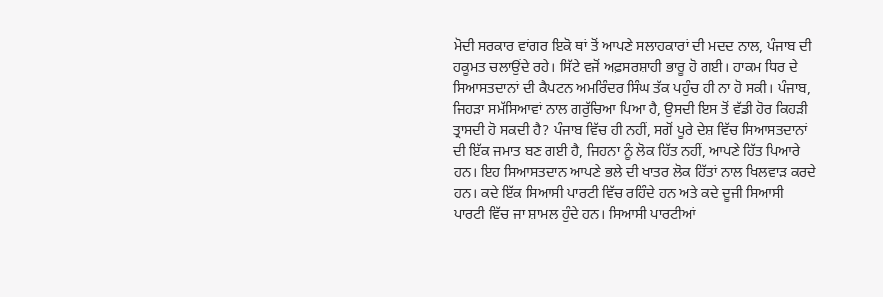ਮੋਦੀ ਸਰਕਾਰ ਵਾਂਗਰ ਇਕੋ ਥਾਂ ਤੋਂ ਆਪਣੇ ਸਲਾਹਕਾਰਾਂ ਦੀ ਮਦਦ ਨਾਲ, ਪੰਜਾਬ ਦੀ ਹਕੂਮਤ ਚਲਾਉਂਦੇ ਰਹੇ। ਸਿੱਟੇ ਵਜੋਂ ਅਫ਼ਸਰਸ਼ਾਹੀ ਭਾਰੂ ਹੋ ਗਈ। ਹਾਕਮ ਧਿਰ ਦੇ ਸਿਆਸਤਦਾਨਾਂ ਦੀ ਕੈਪਟਨ ਅਮਰਿੰਦਰ ਸਿੰਘ ਤੱਕ ਪਹੁੰਚ ਹੀ ਨਾ ਹੋ ਸਕੀ। ਪੰਜਾਬ, ਜਿਹੜਾ ਸਮੱਸਿਆਵਾਂ ਨਾਲ ਗਰੁੱਚਿਆ ਪਿਆ ਹੈ, ਉਸਦੀ ਇਸ ਤੋਂ ਵੱਡੀ ਹੋਰ ਕਿਹੜੀ ਤ੍ਰਾਸਦੀ ਹੋ ਸਕਦੀ ਹੈ? ਪੰਜਾਬ ਵਿੱਚ ਹੀ ਨਹੀਂ, ਸਗੋਂ ਪੂਰੇ ਦੇਸ਼ ਵਿੱਚ ਸਿਆਸਤਦਾਨਾਂ ਦੀ ਇੱਕ ਜਮਾਤ ਬਣ ਗਈ ਹੈ, ਜਿਹਨਾ ਨੂੰ ਲੋਕ ਹਿੱਤ ਨਹੀਂ, ਆਪਣੇ ਹਿੱਤ ਪਿਆਰੇ ਹਨ। ਇਹ ਸਿਆਸਤਦਾਨ ਆਪਣੇ ਭਲੇ ਦੀ ਖਾਤਰ ਲੋਕ ਹਿੱਤਾਂ ਨਾਲ ਖਿਲਵਾੜ ਕਰਦੇ ਹਨ। ਕਦੇ ਇੱਕ ਸਿਆਸੀ ਪਾਰਟੀ ਵਿੱਚ ਰਹਿੰਦੇ ਹਨ ਅਤੇ ਕਦੇ ਦੂਜੀ ਸਿਆਸੀ ਪਾਰਟੀ ਵਿੱਚ ਜਾ ਸ਼ਾਮਲ ਹੁੰਦੇ ਹਨ। ਸਿਆਸੀ ਪਾਰਟੀਆਂ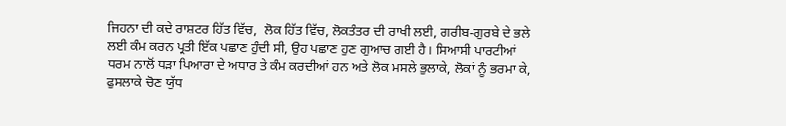ਜਿਹਨਾ ਦੀ ਕਦੇ ਰਾਸ਼ਟਰ ਹਿੱਤ ਵਿੱਚ,  ਲੋਕ ਹਿੱਤ ਵਿੱਚ, ਲੋਕਤੰਤਰ ਦੀ ਰਾਖੀ ਲਈ, ਗਰੀਬ-ਗੁਰਬੇ ਦੇ ਭਲੇ ਲਈ ਕੰਮ ਕਰਨ ਪ੍ਰਤੀ ਇੱਕ ਪਛਾਣ ਹੁੰਦੀ ਸੀ, ਉਹ ਪਛਾਣ ਹੁਣ ਗੁਆਚ ਗਈ ਹੈ। ਸਿਆਸੀ ਪਾਰਟੀਆਂ ਧਰਮ ਨਾਲੋਂ ਧੜਾ ਪਿਆਰਾ ਦੇ ਅਧਾਰ ਤੇ ਕੰਮ ਕਰਦੀਆਂ ਹਨ ਅਤੇ ਲੋਕ ਮਸਲੇ ਭੁਲਾਕੇ, ਲੋਕਾਂ ਨੂੰ ਭਰਮਾ ਕੇ, ਫੁਸਲਾਕੇ ਚੋਣ ਯੁੱਧ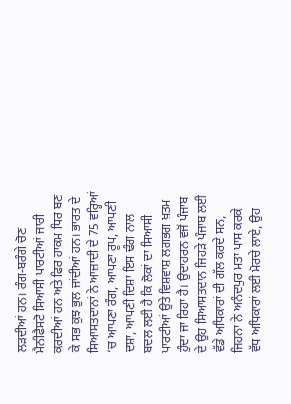ਲੜਦੀਆਂ ਹਨ। ਰੰਗ-ਬਰੰਗੇ ਚੋਣ ਮੈਨੀਫੈਸਟੋ ਸਿਆਸੀ ਪਾਰਟੀਆਂ ਜਾਰੀ ਕਰਦੀਆਂ ਹਨ ਅਤੇ ਫਿਰ ਹਾਕਮ ਧਿਰ ਬਣ ਕੇ ਸਭ ਕੁਝ ਭੁਲ ਜਾਂਦੀਆਂ ਹਨ। ਭਾਰਤ ਦੇ ਸਿਆਸਤਦਾਨਾਂ ਨੇ ਆਜ਼ਾਦੀ ਦੇ 75 ਵਰ੍ਹਿਆਂ ‘ਚ ਆਪਣਾ ਰੰਗ, ਆਪਣਾ ਰੂਪ, ਆਪਣੀ ਦਸ਼ਾ, ਆਪਣੀ ਦਿਸ਼ਾ ਇਸ ਢੰਗ ਨਾਲ ਬਦਲ ਲਈ ਹੈ ਕਿ ਲੋਕਾਂ ਦਾ ਸਿਆਸੀ ਪਾਰਟੀਆਂ ਉਤੇ ਵਿਸ਼ਵਾਸ਼ ਲਗਭਗ ਖ਼ਤਮ ਹੁੰਦਾ ਜਾ ਰਿਹਾ ਹੈ। ਉਦਾਹਰਨ ਵਜੋਂ ਪੰਜਾਬ ਦੇ ਉਹ ਸਿਆਸਤਦਾਨ ਜਿਹੜੇ ਪੰਜਾਬ ਲਈ ਵੱਡੇ ਅਧਿਕਾਰਾਂ ਦੀ ਗੱਲ ਕਰਦੇ ਸਨ, ਜਿਹਨਾ ਨੇ ਅਨੰਦਪੁਰ ਮਤਾ ਪਾਸ ਕਰਕੇ  ਵੱਧ ਅਧਿਕਾਰਾਂ ਲਈ ਮੋਰਚੇ ਲਾਏ, ਉਹ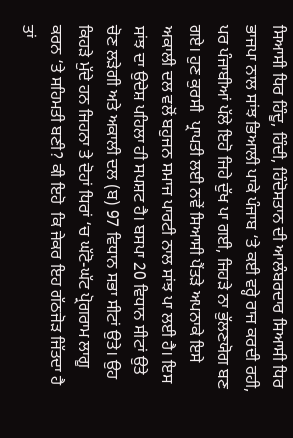ਸਿਆਸੀ ਧਿਰ ਹਿੰਦੂ, ਹਿੰਦੀ, ਹਿੰਦੋਸਤਾਨ ਦੀ ਆਲੰਬਰਦਾਰ ਸਿਆਸੀ ਧਿਰ ਭਾਜਪਾ ਨਾਲ ਸਾਂਝ ਭਿਆਲੀ ਪਾਕੇ ਪੰਜਾਬ ‘ਤੇ ਕਈ ਵਰ੍ਹੇ ਰਾਜ ਕਰਦੀ ਰਹੀ, ਪਰ ਪੰਜਾਬੀਆਂ ਪੱਲੇ ਇਹੋ ਜਿਹੇ ਦੁੱਖ ਪਾ ਗਈ, ਜਿਹੜੇ ਨਾ ਭੁੱਲਣਯੋਗ ਬਣ ਗਏ। ਹੁਣ ਕੁਰਸੀ  ਪ੍ਰਾਪਤੀ ਲਈ ਨਵੇਂ ਸਿਆਸੀ ਪੈਂਤੜੇ ਅਪਨਾਕੇ ਇਸੇ ਅਕਾਲੀ ਦਲ ਵਲੋਂ ਬਹੁਜਨ ਸਮਾਜ ਪਾਰਟੀ ਨਾਲ ਸਾਂਝ ਪਾ ਲਈ ਹੈ। ਇਸ ਸਾਂਝ ਦਾ ਉਦੇਸ਼ ਪਹਿਲਾ ਹੀ ਸਪਸ਼ਟ ਹੈ। ਬਸਪਾ 20 ਵਿਧਾਨ ਸੀਟਾਂ ਉਤੇ ਚੋਣ ਲੜੇਗੀ ਅਤੇ ਅਕਾਲੀ ਦਲ (ਬ) 97 ਵਿਧਾਨ ਸਭਾ ਸੀਟਾਂ ਉਤੇ। ਉਹ ਕਿਹੜੇ ਮੁੱਦੇ ਹਨ ਜਿਹਨਾ ਤੇ ਦੋਹਾਂ ਧਿਰਾਂ ‘ਚ ਘੱਟੋ-ਘੱਟ ਪ੍ਰੋਗਰਾਮ ਲਾਗੂ ਕਰਨ ‘ਤੇ ਸਹਿਮਤੀ ਬਣੀ? ਕੀ ਇਹੋ  ਕਿ ਜੇਕਰ ਇਹ ਗੱਠਜੋੜ ਜਿੱਤਦਾ ਹੈ ਤਾਂ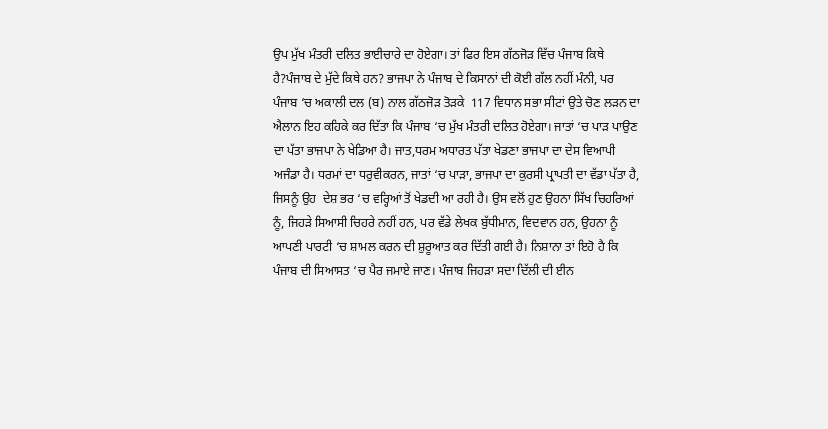ਉਪ ਮੁੱਖ ਮੰਤਰੀ ਦਲਿਤ ਭਾਈਚਾਰੇ ਦਾ ਹੋਏਗਾ। ਤਾਂ ਫਿਰ ਇਸ ਗੱਠਜੋੜ ਵਿੱਚ ਪੰਜਾਬ ਕਿਥੇ ਹੈ?ਪੰਜਾਬ ਦੇ ਮੁੱਦੇ ਕਿਥੇ ਹਨ? ਭਾਜਪਾ ਨੇ ਪੰਜਾਬ ਦੇ ਕਿਸਾਨਾਂ ਦੀ ਕੋਈ ਗੱਲ ਨਹੀਂ ਮੰਨੀ, ਪਰ ਪੰਜਾਬ ‘ਚ ਅਕਾਲੀ ਦਲ (ਬ) ਨਾਲ ਗੱਠਜੋੜ ਤੋੜਕੇ  117 ਵਿਧਾਨ ਸਭਾ ਸੀਟਾਂ ਉਤੇ ਚੋਣ ਲੜਨ ਦਾ ਐਲਾਨ ਇਹ ਕਹਿਕੇ ਕਰ ਦਿੱਤਾ ਕਿ ਪੰਜਾਬ ‘ਚ ਮੁੱਖ ਮੰਤਰੀ ਦਲਿਤ ਹੋਏਗਾ। ਜਾਤਾਂ ‘ਚ ਪਾੜ ਪਾਉਣ ਦਾ ਪੱਤਾ ਭਾਜਪਾ ਨੇ ਖੇਡਿਆ ਹੈ। ਜਾਤ,ਧਰਮ ਅਧਾਰਤ ਪੱਤਾ ਖੇਡਣਾ ਭਾਜਪਾ ਦਾ ਦੇਸ ਵਿਆਪੀ ਅਜੰਡਾ ਹੈ। ਧਰਮਾਂ ਦਾ ਧਰੁਵੀਕਰਨ, ਜਾਤਾਂ ‘ਚ ਪਾੜਾ, ਭਾਜਪਾ ਦਾ ਕੁਰਸੀ ਪ੍ਰਾਪਤੀ ਦਾ ਵੱਡਾ ਪੱਤਾ ਹੈ, ਜਿਸਨੂੰ ਉਹ  ਦੇਸ਼ ਭਰ ‘ਚ ਵਰ੍ਹਿਆਂ ਤੋਂ ਖੇਡਦੀ ਆ ਰਹੀ ਹੈ। ਉਸ ਵਲੋਂ ਹੁਣ ਉਹਨਾ ਸਿੱਖ ਚਿਹਰਿਆਂ ਨੂੰ, ਜਿਹੜੇ ਸਿਆਸੀ ਚਿਹਰੇ ਨਹੀਂ ਹਨ, ਪਰ ਵੱਡੇ ਲੇਖਕ ਬੁੱਧੀਮਾਨ, ਵਿਦਵਾਨ ਹਨ, ਉਹਨਾ ਨੂੰ ਆਪਣੀ ਪਾਰਟੀ ‘ਚ ਸ਼ਾਮਲ ਕਰਨ ਦੀ ਸ਼ੁਰੂਆਤ ਕਰ ਦਿੱਤੀ ਗਈ ਹੈ। ਨਿਸ਼ਾਨਾ ਤਾਂ ਇਹੋ ਹੈ ਕਿ ਪੰਜਾਬ ਦੀ ਸਿਆਸਤ ‘ਚ ਪੈਰ ਜਮਾਏ ਜਾਣ। ਪੰਜਾਬ ਜਿਹੜਾ ਸਦਾ ਦਿੱਲੀ ਦੀ ਈਨ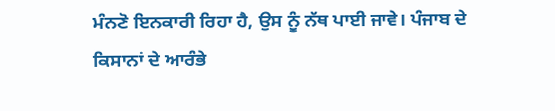ਮੰਨਣੋ ਇਨਕਾਰੀ ਰਿਹਾ ਹੈ, ਉਸ ਨੂੰ ਨੱਥ ਪਾਈ ਜਾਵੇ। ਪੰਜਾਬ ਦੇ ਕਿਸਾਨਾਂ ਦੇ ਆਰੰਭੇ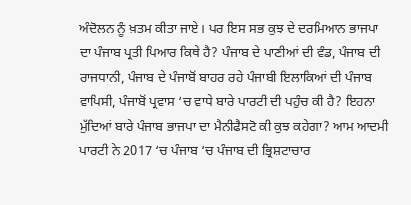ਅੰਦੋਲਨ ਨੂੰ ਖ਼ਤਮ ਕੀਤਾ ਜਾਏ। ਪਰ ਇਸ ਸਭ ਕੁਝ ਦੇ ਦਰਮਿਆਨ ਭਾਜਪਾ ਦਾ ਪੰਜਾਬ ਪ੍ਰਤੀ ਪਿਆਰ ਕਿਥੇ ਹੈ? ਪੰਜਾਬ ਦੇ ਪਾਣੀਆਂ ਦੀ ਵੰਡ, ਪੰਜਾਬ ਦੀ ਰਾਜਧਾਨੀ, ਪੰਜਾਬ ਦੇ ਪੰਜਾਬੋਂ ਬਾਹਰ ਰਹੇ ਪੰਜਾਬੀ ਇਲਾਕਿਆਂ ਦੀ ਪੰਜਾਬ ਵਾਪਿਸੀ, ਪੰਜਾਬੋਂ ਪ੍ਰਵਾਸ ‘ਚ ਵਾਧੇ ਬਾਰੇ ਪਾਰਟੀ ਦੀ ਪਹੁੰਚ ਕੀ ਹੈ? ਇਹਨਾ ਮੁੱਦਿਆਂ ਬਾਰੇ ਪੰਜਾਬ ਭਾਜਪਾ ਦਾ ਮੈਨੀਫੈਸਟੋ ਕੀ ਕੁਝ ਕਹੇਗਾ? ਆਮ ਆਦਮੀ ਪਾਰਟੀ ਨੇ 2017 ‘ਚ ਪੰਜਾਬ ‘ਚ ਪੰਜਾਬ ਦੀ ਭ੍ਰਿਸ਼ਟਾਚਾਰ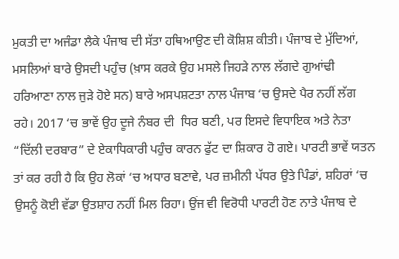ਮੁਕਤੀ ਦਾ ਅਜੰਡਾ ਲੈਕੇ ਪੰਜਾਬ ਦੀ ਸੱਤਾ ਹਥਿਆਉਣ ਦੀ ਕੋਸ਼ਿਸ਼ ਕੀਤੀ। ਪੰਜਾਬ ਦੇ ਮੁੱਦਿਆਂ, ਮਸਲਿਆਂ ਬਾਰੇ ਉਸਦੀ ਪਹੁੰਚ (ਖ਼ਾਸ ਕਰਕੇ ਉਹ ਮਸਲੇ ਜਿਹੜੇ ਨਾਲ ਲੱਗਦੇ ਗੁਆਂਢੀ ਹਰਿਆਣਾ ਨਾਲ ਜੁੜੇ ਹੋਏ ਸਨ) ਬਾਰੇ ਅਸਪਸ਼ਟਤਾ ਨਾਲ ਪੰਜਾਬ ‘ਚ ਉਸਦੇ ਪੈਰ ਨਹੀਂ ਲੱਗ ਰਹੇ। 2017 ‘ਚ ਭਾਵੇਂ ਉਹ ਦੂਜੇ ਨੰਬਰ ਦੀ  ਧਿਰ ਬਣੀ, ਪਰ ਇਸਦੇ ਵਿਧਾਇਕ ਅਤੇ ਨੇਤਾ “ਦਿੱਲੀ ਦਰਬਾਰ” ਦੇ ਏਕਾਧਿਕਾਰੀ ਪਹੁੰਚ ਕਾਰਨ ਫੁੱਟ ਦਾ ਸ਼ਿਕਾਰ ਹੋ ਗਏ। ਪਾਰਟੀ ਭਾਵੇਂ ਯਤਨ ਤਾਂ ਕਰ ਰਹੀ ਹੈ ਕਿ ਉਹ ਲੋਕਾਂ ‘ਚ ਅਧਾਰ ਬਣਾਵੇ, ਪਰ ਜ਼ਮੀਨੀ ਪੱਧਰ ਉਤੇ ਪਿੰਡਾਂ, ਸ਼ਹਿਰਾਂ ‘ਚ ਉਸਨੂੰ ਕੋਈ ਵੱਡਾ ਉਤਸ਼ਾਹ ਨਹੀਂ ਮਿਲ ਰਿਹਾ। ਉਂਜ ਵੀ ਵਿਰੋਧੀ ਪਾਰਟੀ ਹੋਣ ਨਾਤੇ ਪੰਜਾਬ ਦੇ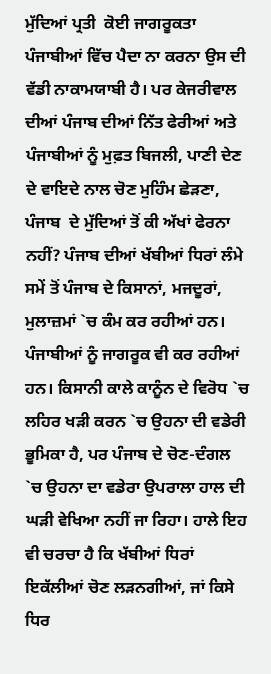ਮੁੱਦਿਆਂ ਪ੍ਰਤੀ  ਕੋਈ ਜਾਗਰੂਕਤਾ ਪੰਜਾਬੀਆਂ ਵਿੱਚ ਪੈਦਾ ਨਾ ਕਰਨਾ ਉਸ ਦੀ ਵੱਡੀ ਨਾਕਾਮਯਾਬੀ ਹੈ। ਪਰ ਕੇਜਰੀਵਾਲ ਦੀਆਂ ਪੰਜਾਬ ਦੀਆਂ ਨਿੱਤ ਫੇਰੀਆਂ ਅਤੇ ਪੰਜਾਬੀਆਂ ਨੂੰ ਮੁਫ਼ਤ ਬਿਜਲੀ, ਪਾਣੀ ਦੇਣ ਦੇ ਵਾਇਦੇ ਨਾਲ ਚੋਣ ਮੁਹਿੰਮ ਛੇੜਣਾ, ਪੰਜਾਬ  ਦੇ ਮੁੱਦਿਆਂ ਤੋਂ ਕੀ ਅੱਖਾਂ ਫੇਰਨਾ ਨਹੀਂ? ਪੰਜਾਬ ਦੀਆਂ ਖੱਬੀਆਂ ਧਿਰਾਂ ਲੰਮੇ ਸਮੇਂ ਤੋਂ ਪੰਜਾਬ ਦੇ ਕਿਸਾਨਾਂ, ਮਜਦੂਰਾਂ, ਮੁਲਾਜ਼ਮਾਂ `ਚ ਕੰਮ ਕਰ ਰਹੀਆਂ ਹਨ। ਪੰਜਾਬੀਆਂ ਨੂੰ ਜਾਗਰੂਕ ਵੀ ਕਰ ਰਹੀਆਂ ਹਨ। ਕਿਸਾਨੀ ਕਾਲੇ ਕਾਨੂੰਨ ਦੇ ਵਿਰੋਧ `ਚ ਲਹਿਰ ਖੜੀ ਕਰਨ `ਚ ਉਹਨਾ ਦੀ ਵਡੇਰੀ ਭੂਮਿਕਾ ਹੈ, ਪਰ ਪੰਜਾਬ ਦੇ ਚੋਣ-ਦੰਗਲ `ਚ ਉਹਨਾ ਦਾ ਵਡੇਰਾ ਉਪਰਾਲਾ ਹਾਲ ਦੀ ਘੜੀ ਵੇਖਿਆ ਨਹੀਂ ਜਾ ਰਿਹਾ। ਹਾਲੇ ਇਹ ਵੀ ਚਰਚਾ ਹੈ ਕਿ ਖੱਬੀਆਂ ਧਿਰਾਂ ਇਕੱਲੀਆਂ ਚੋਣ ਲੜਨਗੀਆਂ, ਜਾਂ ਕਿਸੇ ਧਿਰ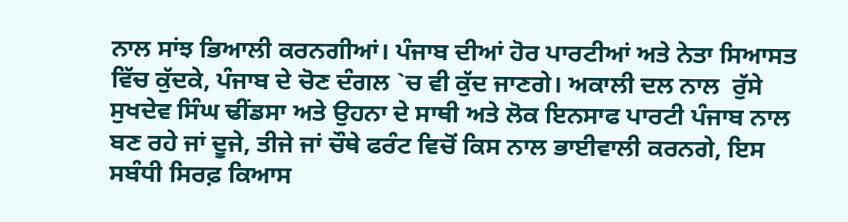ਨਾਲ ਸਾਂਝ ਭਿਆਲੀ ਕਰਨਗੀਆਂ। ਪੰਜਾਬ ਦੀਆਂ ਹੋਰ ਪਾਰਟੀਆਂ ਅਤੇ ਨੇਤਾ ਸਿਆਸਤ ਵਿੱਚ ਕੁੱਦਕੇ, ਪੰਜਾਬ ਦੇ ਚੋਣ ਦੰਗਲ `ਚ ਵੀ ਕੁੱਦ ਜਾਣਗੇ। ਅਕਾਲੀ ਦਲ ਨਾਲ  ਰੁੱਸੇ ਸੁਖਦੇਵ ਸਿੰਘ ਢੀਂਡਸਾ ਅਤੇ ਉਹਨਾ ਦੇ ਸਾਥੀ ਅਤੇ ਲੋਕ ਇਨਸਾਫ ਪਾਰਟੀ ਪੰਜਾਬ ਨਾਲ  ਬਣ ਰਹੇ ਜਾਂ ਦੂਜੇ, ਤੀਜੇ ਜਾਂ ਚੌਥੇ ਫਰੰਟ ਵਿਚੋਂ ਕਿਸ ਨਾਲ ਭਾਈਵਾਲੀ ਕਰਨਗੇ, ਇਸ ਸਬੰਧੀ ਸਿਰਫ਼ ਕਿਆਸ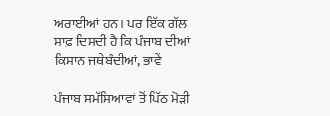ਅਰਾਈਆਂ ਹਨ। ਪਰ ਇੱਕ ਗੱਲ ਸਾਫ਼ ਦਿਸਦੀ ਹੈ ਕਿ ਪੰਜਾਬ ਦੀਆਂ ਕਿਸਾਨ ਜਥੇਬੰਦੀਆਂ, ਭਾਵੇਂ

ਪੰਜਾਬ ਸਮੱਸਿਆਵਾਂ ਤੋਂ ਪਿੱਠ ਮੋੜੀ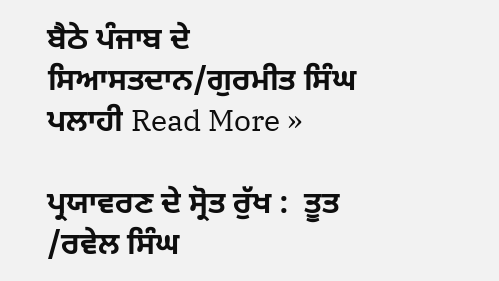ਬੈਠੇ ਪੰਜਾਬ ਦੇ ਸਿਆਸਤਦਾਨ/ਗੁਰਮੀਤ ਸਿੰਘ ਪਲਾਹੀ Read More »

ਪ੍ਰਯਾਵਰਣ ਦੇ ਸ੍ਰੋਤ ਰੁੱਖ :  ਤੂਤ /ਰਵੇਲ ਸਿੰਘ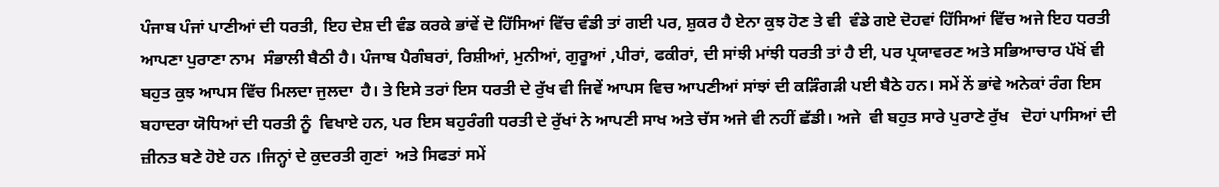ਪੰਜਾਬ ਪੰਜਾਂ ਪਾਣੀਆਂ ਦੀ ਧਰਤੀ, ਇਹ ਦੇਸ਼ ਦੀ ਵੰਡ ਕਰਕੇ ਭਾਂਵੇਂ ਦੋ ਹਿੱਸਿਆਂ ਵਿੱਚ ਵੰਡੀ ਤਾਂ ਗਈ ਪਰ, ਸ਼ੁਕਰ ਹੈ ਏਨਾ ਕੁਝ ਹੋਣ ਤੇ ਵੀ  ਵੰਡੇ ਗਏ ਦੋਹਵਾਂ ਹਿੱਸਿਆਂ ਵਿੱਚ ਅਜੇ ਇਹ ਧਰਤੀ ਆਪਣਾ ਪੁਰਾਣਾ ਨਾਮ  ਸੰਭਾਲੀ ਬੈਠੀ ਹੈ। ਪੰਜਾਬ ਪੈਗੰਬਰਾਂ, ਰਿਸ਼ੀਆਂ, ਮੁਨੀਆਂ, ਗੁਰੂਆਂ ,ਪੀਰਾਂ, ਫਕੀਰਾਂ, ਦੀ ਸਾਂਝੀ ਮਾਂਝੀ ਧਰਤੀ ਤਾਂ ਹੈ ਈ, ਪਰ ਪ੍ਰਯਾਵਰਣ ਅਤੇ ਸਭਿਆਚਾਰ ਪੱਖੋਂ ਵੀ ਬਹੁਤ ਕੁਝ ਆਪਸ ਵਿੱਚ ਮਿਲਦਾ ਜੁਲਦਾ  ਹੈ। ਤੇ ਇਸੇ ਤਰਾਂ ਇਸ ਧਰਤੀ ਦੇ ਰੁੱਖ ਵੀ ਜਿਵੇਂ ਆਪਸ ਵਿਚ ਆਪਣੀਆਂ ਸਾਂਝਾਂ ਦੀ ਕੜਿੰਗੜੀ ਪਈ ਬੈਠੇ ਹਨ। ਸਮੇਂ ਨੇਂ ਭਾਂਵੇ ਅਨੇਕਾਂ ਰੰਗ ਇਸ ਬਹਾਦਰਾ ਯੋਧਿਆਂ ਦੀ ਧਰਤੀ ਨੂੰ  ਵਿਖਾਏ ਹਨ, ਪਰ ਇਸ ਬਹੁਰੰਗੀ ਧਰਤੀ ਦੇ ਰੁੱਖਾਂ ਨੇ ਆਪਣੀ ਸਾਖ ਅਤੇ ਚੱਸ ਅਜੇ ਵੀ ਨਹੀਂ ਛੱਡੀ। ਅਜੇ  ਵੀ ਬਹੁਤ ਸਾਰੇ ਪੁਰਾਣੇ ਰੁੱਖ   ਦੋਹਾਂ ਪਾਸਿਆਂ ਦੀ ਜ਼ੀਨਤ ਬਣੇ ਹੋਏ ਹਨ ।ਜਿਨ੍ਹਾਂ ਦੇ ਕੁਦਰਤੀ ਗੁਣਾਂ  ਅਤੇ ਸਿਫਤਾਂ ਸਮੇਂ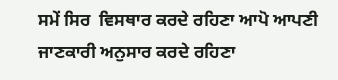ਸਮੇਂ ਸਿਰ  ਵਿਸਥਾਰ ਕਰਦੇ ਰਹਿਣਾ ਆਪੋ ਆਪਣੀ ਜਾਣਕਾਰੀ ਅਨੁਸਾਰ ਕਰਦੇ ਰਹਿਣਾ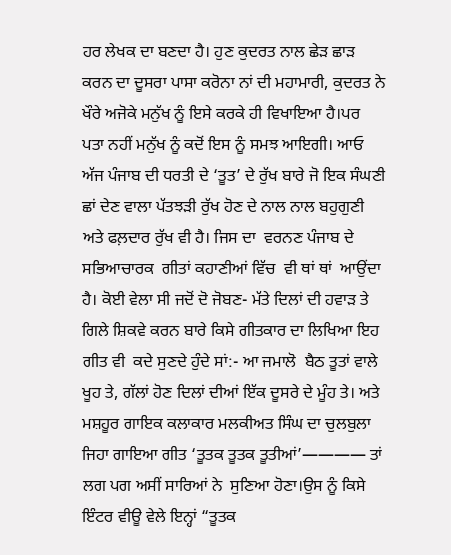ਹਰ ਲੇਖਕ ਦਾ ਬਣਦਾ ਹੈ। ਹੁਣ ਕੁਦਰਤ ਨਾਲ ਛੇੜ ਛਾੜ ਕਰਨ ਦਾ ਦੂਸਰਾ ਪਾਸਾ ਕਰੋਨਾ ਨਾਂ ਦੀ ਮਹਾਮਾਰੀ, ਕੁਦਰਤ ਨੇ  ਖੌਰੇ ਅਜੋਕੇ ਮਨੁੱਖ ਨੂੰ ਇਸੇ ਕਰਕੇ ਹੀ ਵਿਖਾਇਆ ਹੈ।ਪਰ ਪਤਾ ਨਹੀਂ ਮਨੁੱਖ ਨੂੰ ਕਦੋਂ ਇਸ ਨੂੰ ਸਮਝ ਆਇਗੀ। ਆਓ ਅੱਜ ਪੰਜਾਬ ਦੀ ਧਰਤੀ ਦੇ ‘ਤੂਤ’ ਦੇ ਰੁੱਖ ਬਾਰੇ ਜੋ ਇਕ ਸੰਘਣੀ ਛਾਂ ਦੇਣ ਵਾਲਾ ਪੱਤਝੜੀ ਰੁੱਖ ਹੋਣ ਦੇ ਨਾਲ ਨਾਲ ਬਹੁਗੁਣੀ ਅਤੇ ਫਲ਼ਦਾਰ ਰੁੱਖ ਵੀ ਹੈ। ਜਿਸ ਦਾ  ਵਰਨਣ ਪੰਜਾਬ ਦੇ ਸਭਿਆਚਾਰਕ  ਗੀਤਾਂ ਕਹਾਣੀਆਂ ਵਿੱਚ  ਵੀ ਥਾਂ ਥਾਂ  ਆਉਂਦਾ ਹੈ। ਕੋਈ ਵੇਲਾ ਸੀ ਜਦੋਂ ਦੋ ਜੋਬਣ- ਮੱਤੇ ਦਿਲਾਂ ਦੀ ਹਵਾੜ ਤੇ ਗਿਲੇ ਸ਼ਿਕਵੇ ਕਰਨ ਬਾਰੇ ਕਿਸੇ ਗੀਤਕਾਰ ਦਾ ਲਿਖਿਆ ਇਹ ਗੀਤ ਵੀ  ਕਦੇ ਸੁਣਦੇ ਹੁੰਦੇ ਸਾਂ:- ਆ ਜਮਾਲੋ  ਬੈਠ ਤੂਤਾਂ ਵਾਲੇ ਖੂਹ ਤੇ, ਗੱਲਾਂ ਹੋਣ ਦਿਲਾਂ ਦੀਆਂ ਇੱਕ ਦੂਸਰੇ ਦੇ ਮੂੰਹ ਤੇ। ਅਤੇ ਮਸ਼ਹੂਰ ਗਾਇਕ ਕਲਾਕਾਰ ਮਲਕੀਅਤ ਸਿੰਘ ਦਾ ਚੁਲਬੁਲਾ ਜਿਹਾ ਗਾਇਆ ਗੀਤ ‘ਤੂਤਕ ਤੂਤਕ ਤੂਤੀਆਂ’———— ਤਾਂ ਲਗ ਪਗ ਅਸੀਂ ਸਾਰਿਆਂ ਨੇ  ਸੁਣਿਆ ਹੋਣਾ।ਉਸ ਨੂੰ ਕਿਸੇ ਇੰਟਰ ਵੀਊ ਵੇਲੇ ਇਨ੍ਹਾਂ “ਤੂਤਕ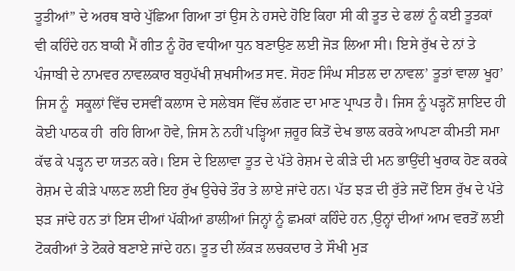ਤੂਤੀਆਂ” ਦੇ ਅਰਥ ਬਾਰੇ ਪੁੱਛਿਆ ਗਿਆ ਤਾਂ ਉਸ ਨੇ ਹਸਦੇ ਹੋਇ ਕਿਹਾ ਸੀ ਕੀ ਤੂਤ ਦੇ ਫਲਾਂ ਨੂੰ ਕਈ ਤੂਤਕਾਂ ਵੀ ਕਹਿੰਦੇ ਹਨ ਬਾਕੀ ਮੈਂ ਗੀਤ ਨੂੰ ਹੋਰ ਵਧੀਆ ਧੁਨ ਬਣਾਉਣ ਲਈ ਜੋੜ ਲਿਆ ਸੀ। ਇਸੇ ਰੁੱਖ ਦੇ ਨਾਂ ਤੇ  ਪੰਜਾਬੀ ਦੇ ਨਾਮਵਰ ਨਾਵਲਕਾਰ ਬਹੁਪੱਖੀ ਸ਼ਖਸੀਅਤ ਸਵ. ਸੋਹਣ ਸਿੰਘ ਸੀਤਲ ਦਾ ਨਾਵਲ’ ਤੂਤਾਂ ਵਾਲਾ ਖੂਹ’ ਜਿਸ ਨੂੰ  ਸਕੂਲਾਂ ਵਿੱਚ ਦਸਵੀਂ ਕਲਾਸ ਦੇ ਸਲੇਬਸ ਵਿੱਚ ਲੱਗਣ ਦਾ ਮਾਣ ਪ੍ਰਾਪਤ ਹੈ। ਜਿਸ ਨੂੰ ਪੜ੍ਹਨੋਂ ਸ਼ਾਇਦ ਹੀ ਕੋਈ ਪਾਠਕ ਹੀ  ਰਹਿ ਗਿਆ ਹੋਵੇ, ਜਿਸ ਨੇ ਨਹੀਂ ਪੜ੍ਹਿਆ ਜ਼ਰੂਰ ਕਿਤੋਂ ਦੇਖ ਭਾਲ ਕਰਕੇ ਆਪਣਾ ਕੀਮਤੀ ਸਮਾ ਕੱਢ ਕੇ ਪੜ੍ਹਨ ਦਾ ਯਤਨ ਕਰੇ। ਇਸ ਦੇ ਇਲਾਵਾ ਤੂਤ ਦੇ ਪੱਤੇ ਰੇਸ਼ਮ ਦੇ ਕੀੜੇ ਦੀ ਮਨ ਭਾਉਂਦੀ ਖੁਰਾਕ ਹੋਣ ਕਰਕੇ ਰੇਸ਼ਮ ਦੇ ਕੀੜੇ ਪਾਲਣ ਲਈ ਇਹ ਰੁੱਖ ਉਚੇਚੇ ਤੌਰ ਤੇ ਲਾਏ ਜਾਂਦੇ ਹਨ। ਪੱਤ ਝੜ ਦੀ ਰੁੱਤੇ ਜਦੋਂ ਇਸ ਰੁੱਖ ਦੇ ਪੱਤੇ ਝੜ ਜਾਂਦੇ ਹਨ ਤਾਂ ਇਸ ਦੀਆਂ ਪੱਕੀਆਂ ਡਾਲੀਆਂ ਜਿਨ੍ਹਾਂ ਨੂੰ ਛਮਕਾਂ ਕਹਿੰਦੇ ਹਨ ,ਉਨ੍ਹਾਂ ਦੀਆਂ ਆਮ ਵਰਤੋਂ ਲਈ ਟੋਕਰੀਆਂ ਤੇ ਟੋਕਰੇ ਬਣਾਏ ਜਾਂਦੇ ਹਨ। ਤੂਤ ਦੀ ਲੱਕੜ ਲਚਕਦਾਰ ਤੇ ਸੌਖੀ ਮੁੜ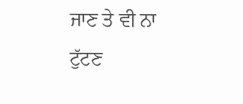ਜਾਣ ਤੇ ਵੀ ਨਾ ਟੁੱਟਣ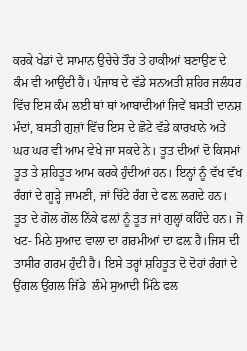ਕਰਕੇ ਖੇਡਾਂ ਦੇ ਸਾਮਾਨ ਉਚੇਚੇ ਤੌਰ ਤੇ ਹਾਕੀਆਂ ਬਣਾਉਣ ਦੇ ਕੰਮ ਵੀ ਆਉਂਦੀ ਹੈ। ਪੰਜਾਬ ਦੇ ਵੱਡੇ ਸਨਅਤੀ ਸ਼ਹਿਰ ਜਲੰਧਰ ਵਿੱਚ ਇਸ ਕੰਮ ਲਈ ਥਾਂ ਥਾਂ ਆਬਾਦੀਆਂ ਜਿਵੇਂ ਬਸਤੀ ਦਾਨਸ਼ ਮੰਦਾਂ, ਬਸਤੀ ਗੁਜ਼ਾਂ ਵਿੱਚ ਇਸ ਦੇ ਛੋਟੇ ਵੱਡੇ ਕਾਰਖਾਨੇ ਅਤੇ ਘਰ ਘਰ ਵੀ ਆਮ ਵੇਖੇ ਜਾ ਸਕਦੇ ਨੇ। ਤੂਤ ਦੀਆਂ ਦੋ ਕਿਸਮਾਂ ਤੂਤ ਤੇ ਸ਼ਹਿਤੂਤ ਆਮ ਕਰਕੇ ਹੁੰਦੀਆਂ ਹਨ। ਇਨ੍ਹਾਂ ਨੂੰ ਵੱਖ ਵੱਖ ਰੰਗਾਂ ਦੇ ਗੂੜ੍ਹੇ ਜਾਮਣੀ, ਜਾਂ ਚਿੱਟੇ ਰੰਗ ਦੇ ਫਲ਼ ਲਗਦੇ ਹਨ। ਤੂਤ ਦੇ ਗੋਲ ਗੋਲ ਨਿੱਕੇ ਫਲ਼ਾਂ ਨੂੰ ਤੂਤ ਜਾਂ ਗੁਲ੍ਹਾਂ ਕਹਿੰਦੇ ਹਨ। ਜੋ ਖਟ- ਮਿਠੇ ਸੁਆਦ ਵਾਲਾ ਦਾ ਗਰਮੀਆਂ ਦਾ ਫਲ਼ ਹੈ।ਜਿਸ ਦੀ ਤਾਸੀਰ ਗਰਮ ਹੁੰਦੀ ਹੈ। ਇਸੇ ਤਰ੍ਹਾਂ ਸ਼ਹਿਤੂਤ ਦੋ ਦੋਹਾਂ ਰੰਗਾਂ ਦੇ ਉਂਗਲ ਉਂਗਲ ਜਿੱਡੇ  ਲੰਮੇ ਸੁਆਦੀ ਮਿੱਠੇ ਫਲ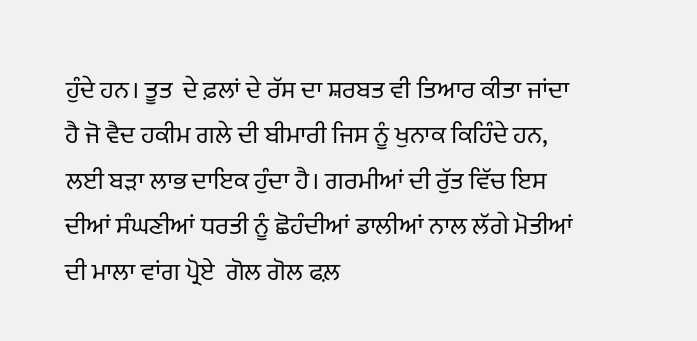ਹੁੰਦੇ ਹਨ। ਤੂਤ  ਦੇ ਫ਼ਲਾਂ ਦੇ ਰੱਸ ਦਾ ਸ਼ਰਬਤ ਵੀ ਤਿਆਰ ਕੀਤਾ ਜਾਂਦਾ ਹੈ ਜੋ ਵੈਦ ਹਕੀਮ ਗਲੇ ਦੀ ਬੀਮਾਰੀ ਜਿਸ ਨੂੰ ਖੁਨਾਕ ਕਿਹਿੰਦੇ ਹਨ, ਲਈ ਬੜਾ ਲਾਭ ਦਾਇਕ ਹੁੰਦਾ ਹੈ। ਗਰਮੀਆਂ ਦੀ ਰੁੱਤ ਵਿੱਚ ਇਸ ਦੀਆਂ ਸੰਘਣੀਆਂ ਧਰਤੀ ਨੂੰ ਛੋਹੰਦੀਆਂ ਡਾਲੀਆਂ ਨਾਲ ਲੱਗੇ ਮੋਤੀਆਂ ਦੀ ਮਾਲਾ ਵਾਂਗ ਪ੍ਰੋਏ  ਗੋਲ ਗੋਲ ਫਲ਼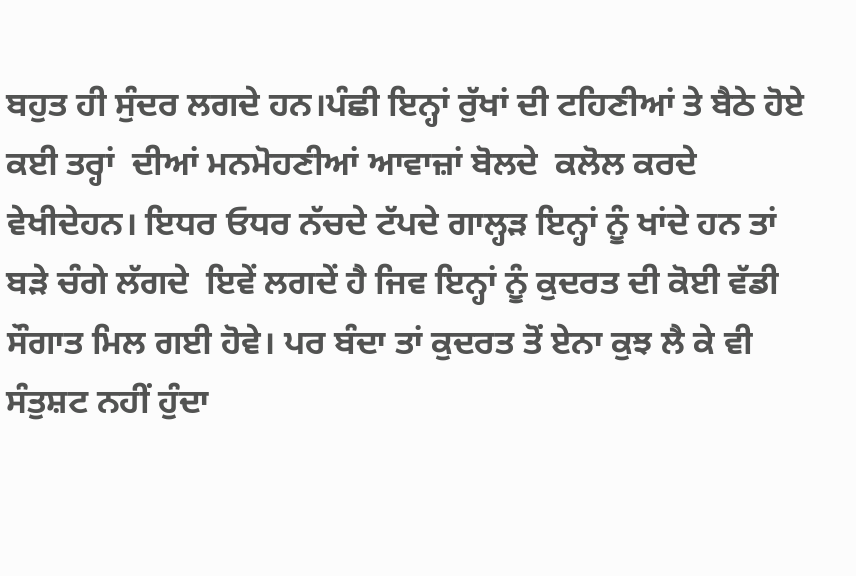ਬਹੁਤ ਹੀ ਸੁੰਦਰ ਲਗਦੇ ਹਨ।ਪੰਛੀ ਇਨ੍ਹਾਂ ਰੁੱਖਾਂ ਦੀ ਟਹਿਣੀਆਂ ਤੇ ਬੈਠੇ ਹੋਏ ਕਈ ਤਰ੍ਹਾਂ  ਦੀਆਂ ਮਨਮੋਹਣੀਆਂ ਆਵਾਜ਼ਾਂ ਬੋਲਦੇ  ਕਲੋਲ ਕਰਦੇ ਵੇਖੀਦੇਹਨ। ਇਧਰ ਓਧਰ ਨੱਚਦੇ ਟੱਪਦੇ ਗਾਲ੍ਹੜ ਇਨ੍ਹਾਂ ਨੂੰ ਖਾਂਦੇ ਹਨ ਤਾਂ ਬੜੇ ਚੰਗੇ ਲੱਗਦੇ  ਇਵੇਂ ਲਗਦੇਂ ਹੈ ਜਿਵ ਇਨ੍ਹਾਂ ਨੂੰ ਕੁਦਰਤ ਦੀ ਕੋਈ ਵੱਡੀ ਸੌਗਾਤ ਮਿਲ ਗਈ ਹੋਵੇ। ਪਰ ਬੰਦਾ ਤਾਂ ਕੁਦਰਤ ਤੋਂ ਏਨਾ ਕੁਝ ਲੈ ਕੇ ਵੀ ਸੰਤੁਸ਼ਟ ਨਹੀਂ ਹੁੰਦਾ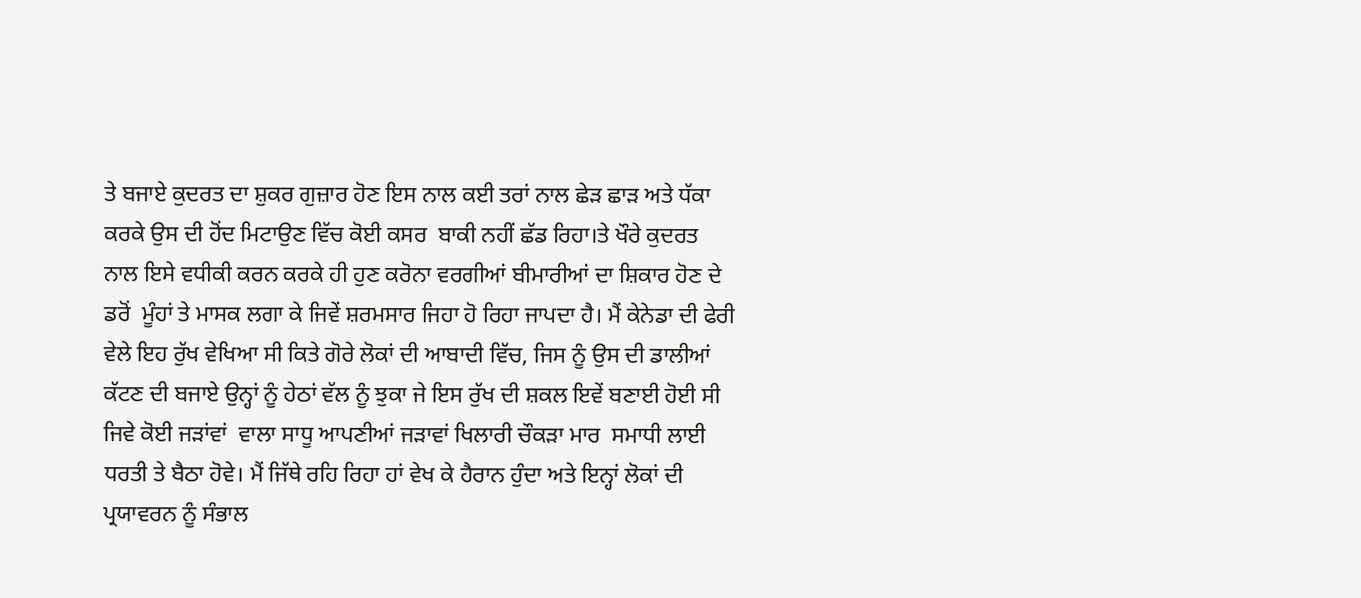ਤੇ ਬਜਾਏ ਕੁਦਰਤ ਦਾ ਸ਼ੁਕਰ ਗੁਜ਼ਾਰ ਹੋਣ ਇਸ ਨਾਲ ਕਈ ਤਰਾਂ ਨਾਲ ਛੇੜ ਛਾੜ ਅਤੇ ਧੱਕਾ ਕਰਕੇ ਉਸ ਦੀ ਹੋਂਦ ਮਿਟਾਉਣ ਵਿੱਚ ਕੋਈ ਕਸਰ  ਬਾਕੀ ਨਹੀਂ ਛੱਡ ਰਿਹਾ।ਤੇ ਖੌਰੇ ਕੁਦਰਤ ਨਾਲ ਇਸੇ ਵਧੀਕੀ ਕਰਨ ਕਰਕੇ ਹੀ ਹੁਣ ਕਰੋਨਾ ਵਰਗੀਆਂ ਬੀਮਾਰੀਆਂ ਦਾ ਸ਼ਿਕਾਰ ਹੋਣ ਦੇ ਡਰੋਂ  ਮੂੰਹਾਂ ਤੇ ਮਾਸਕ ਲਗਾ ਕੇ ਜਿਵੇਂ ਸ਼ਰਮਸਾਰ ਜਿਹਾ ਹੋ ਰਿਹਾ ਜਾਪਦਾ ਹੈ। ਮੈਂ ਕੇਨੇਡਾ ਦੀ ਫੇਰੀ ਵੇਲੇ ਇਹ ਰੁੱਖ ਵੇਖਿਆ ਸੀ ਕਿਤੇ ਗੋਰੇ ਲੋਕਾਂ ਦੀ ਆਬਾਦੀ ਵਿੱਚ, ਜਿਸ ਨੂੰ ਉਸ ਦੀ ਡਾਲੀਆਂ ਕੱਟਣ ਦੀ ਬਜਾਏ ਉਨ੍ਹਾਂ ਨੂੰ ਹੇਠਾਂ ਵੱਲ ਨੂੰ ਝੁਕਾ ਜੇ ਇਸ ਰੁੱਖ ਦੀ ਸ਼ਕਲ ਇਵੇਂ ਬਣਾਈ ਹੋਈ ਸੀ ਜਿਵੇ ਕੋਈ ਜੜਾਂਵਾਂ  ਵਾਲਾ ਸਾਧੂ ਆਪਣੀਆਂ ਜੜਾਵਾਂ ਖਿਲਾਰੀ ਚੌਕੜਾ ਮਾਰ  ਸਮਾਧੀ ਲਾਈ ਧਰਤੀ ਤੇ ਬੈਠਾ ਹੋਵੇ। ਮੈਂ ਜਿੱਥੇ ਰਹਿ ਰਿਹਾ ਹਾਂ ਵੇਖ ਕੇ ਹੈਰਾਨ ਹੁੰਦਾ ਅਤੇ ਇਨ੍ਹਾਂ ਲੋਕਾਂ ਦੀ ਪ੍ਰਯਾਵਰਨ ਨੂੰ ਸੰਭਾਲ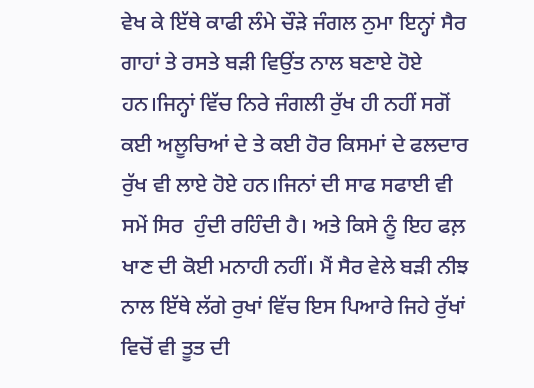ਵੇਖ ਕੇ ਇੱਥੇ ਕਾਫੀ ਲੰਮੇ ਚੌੜੇ ਜੰਗਲ ਨੁਮਾ ਇਨ੍ਹਾਂ ਸੈਰ ਗਾਹਾਂ ਤੇ ਰਸਤੇ ਬੜੀ ਵਿਉਂਤ ਨਾਲ ਬਣਾਏ ਹੋਏ ਹਨ।ਜਿਨ੍ਹਾਂ ਵਿੱਚ ਨਿਰੇ ਜੰਗਲੀ ਰੁੱਖ ਹੀ ਨਹੀਂ ਸਗੋਂ ਕਈ ਅਲੂਚਿਆਂ ਦੇ ਤੇ ਕਈ ਹੋਰ ਕਿਸਮਾਂ ਦੇ ਫਲਦਾਰ ਰੁੱਖ ਵੀ ਲਾਏ ਹੋਏ ਹਨ।ਜਿਨਾਂ ਦੀ ਸਾਫ ਸਫਾਈ ਵੀ ਸਮੇਂ ਸਿਰ  ਹੁੰਦੀ ਰਹਿੰਦੀ ਹੈ। ਅਤੇ ਕਿਸੇ ਨੂੰ ਇਹ ਫਲ਼ ਖਾਣ ਦੀ ਕੋਈ ਮਨਾਹੀ ਨਹੀਂ। ਮੈਂ ਸੈਰ ਵੇਲੇ ਬੜੀ ਨੀਝ ਨਾਲ ਇੱਥੇ ਲੱਗੇ ਰੁਖਾਂ ਵਿੱਚ ਇਸ ਪਿਆਰੇ ਜਿਹੇ ਰੁੱਖਾਂ ਵਿਚੋਂ ਵੀ ਤੂਤ ਦੀ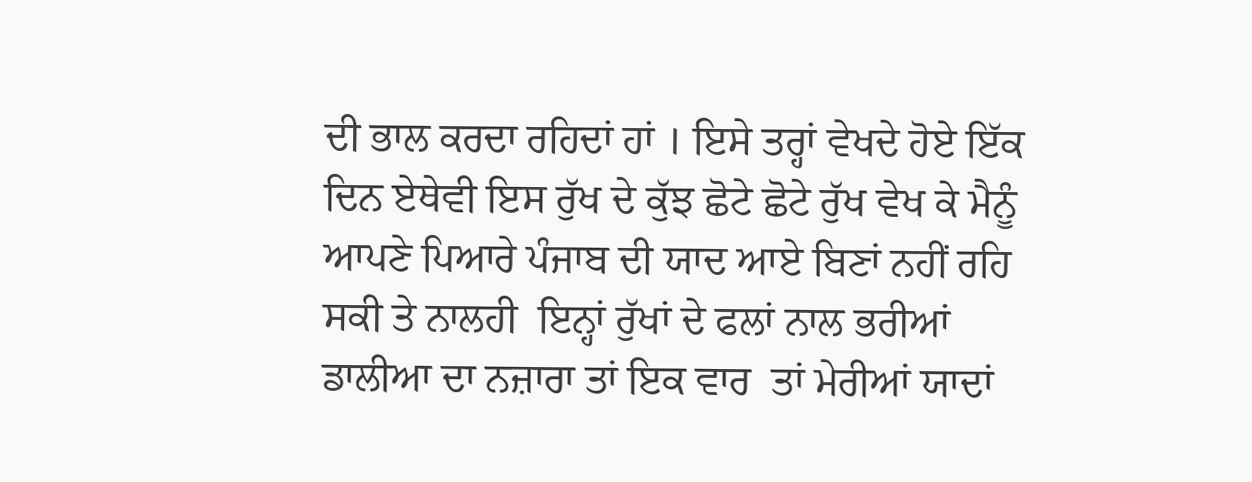ਦੀ ਭਾਲ ਕਰਦਾ ਰਹਿਦਾਂ ਹਾਂ । ਇਸੇ ਤਰ੍ਹਾਂ ਵੇਖਦੇ ਹੋਏ ਇੱਕ ਦਿਨ ਏਥੇਵੀ ਇਸ ਰੁੱਖ ਦੇ ਕੁੱਝ ਛੋਟੇ ਛੋਟੇ ਰੁੱਖ ਵੇਖ ਕੇ ਮੈਨੂੰ ਆਪਣੇ ਪਿਆਰੇ ਪੰਜਾਬ ਦੀ ਯਾਦ ਆਏ ਬਿਣਾਂ ਨਹੀਂ ਰਹਿ ਸਕੀ ਤੇ ਨਾਲਹੀ  ਇਨ੍ਹਾਂ ਰੁੱਖਾਂ ਦੇ ਫਲਾਂ ਨਾਲ ਭਰੀਆਂ ਡਾਲੀਆ ਦਾ ਨਜ਼ਾਰਾ ਤਾਂ ਇਕ ਵਾਰ  ਤਾਂ ਮੇਰੀਆਂ ਯਾਦਾਂ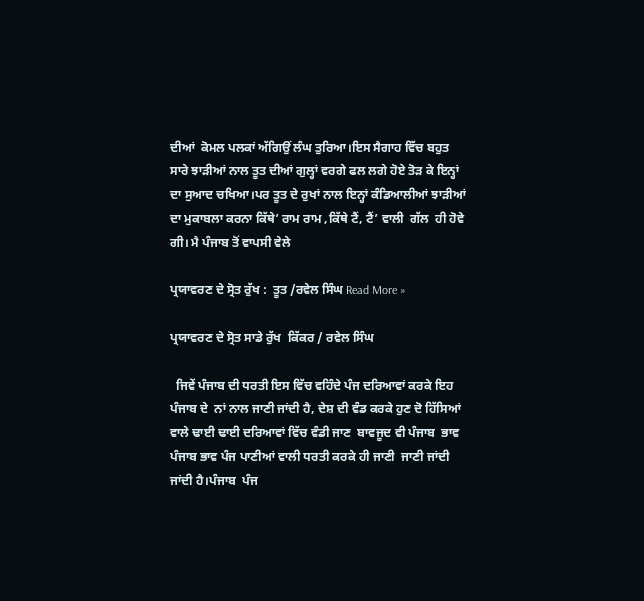ਦੀਆਂ  ਕੋਮਲ ਪਲਕਾਂ ਅੱਗਿਉਂ ਲੰਘ ਤੁਰਿਆ।ਇਸ ਸੈਗਾਹ ਵਿੱਚ ਬਹੁਤ ਸਾਰੇ ਝਾੜੀਆਂ ਨਾਲ ਤੂਤ ਦੀਆਂ ਗੁਲ੍ਹਾਂ ਵਰਗੇ ਫਲ ਲਗੇ ਹੋਏ ਤੋੜ ਕੇ ਇਨ੍ਹਾਂ ਦਾ ਸੁਆਦ ਚਖਿਆ।ਪਰ ਤੂਤ ਦੇ ਰੁਖਾਂ ਨਾਲ ਇਨ੍ਹਾਂ ਕੰਡਿਆਲੀਆਂ ਝਾੜੀਆਂ ਦਾ ਮੁਕਾਬਲਾ ਕਰਨਾ ਕਿੱਥੇ’ ਰਾਮ ਰਾਮ ,ਕਿੱਥੇ ਟੈਂ, ਟੈਂ’ ਵਾਲੀ  ਗੱਲ  ਹੀ ਹੋਵੇ ਗੀ। ਮੈ ਪੰਜਾਬ ਤੋਂ ਵਾਪਸੀ ਵੇਲੇ

ਪ੍ਰਯਾਵਰਣ ਦੇ ਸ੍ਰੋਤ ਰੁੱਖ :  ਤੂਤ /ਰਵੇਲ ਸਿੰਘ Read More »

ਪ੍ਰਯਾਵਰਣ ਦੇ ਸ੍ਰੋਤ ਸਾਡੇ ਰੁੱਖ  ਕਿੱਕਰ / ਰਵੇਲ ਸਿੰਘ

  ਜਿਵੇਂ ਪੰਜਾਬ ਦੀ ਧਰਤੀ ਇਸ ਵਿੱਚ ਵਹਿੰਦੇ ਪੰਜ ਦਰਿਆਵਾਂ ਕਰਕੇ ਇਹ ਪੰਜਾਬ ਦੇ  ਨਾਂ ਨਾਲ ਜਾਣੀ ਜਾਂਦੀ ਹੈ, ਦੇਸ਼ ਦੀ ਵੰਡ ਕਰਕੇ ਹੁਣ ਦੋ ਹਿੱਸਿਆਂ ਵਾਲੇ ਢਾਈ ਢਾਈ ਦਰਿਆਵਾਂ ਵਿੱਚ ਵੰਡੀ ਜਾਣ  ਬਾਵਜੂਦ ਵੀ ਪੰਜਾਬ  ਭਾਵ ਪੰਜਾਬ ਭਾਵ ਪੰਜ ਪਾਣੀਆਂ ਵਾਲੀ ਧਰਤੀ ਕਰਕੇ ਹੀ ਜਾਣੀ  ਜਾਣੀ ਜਾਂਦੀ ਜਾਂਦੀ ਹੈ।ਪੰਜਾਬ  ਪੰਜ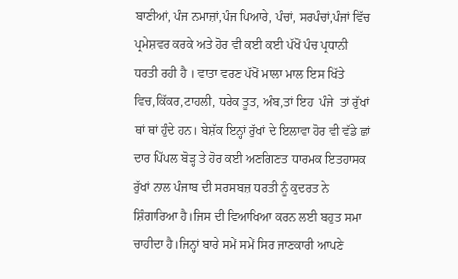ਬਾਣੀਆਂ, ਪੰਜ ਨਮਾਜ਼ਾਂ,ਪੰਜ ਪਿਆਰੇ, ਪੰਚਾਂ, ਸਰਪੰਚਾਂ,ਪੰਜਾਂ ਵਿੱਚ ਪ੍ਰਮੇਸ਼ਵਰ ਕਰਕੇ ਅਤੇ ਹੋਰ ਵੀ ਕਈ ਕਈ ਪੱਖੋਂ ਪੰਚ ਪ੍ਰਧਾਨੀ ਧਰਤੀ ਰਹੀ ਹੈ । ਵਾਤਾ ਵਰਣ ਪੱਖੋਂ ਮਾਲਾ ਮਾਲ ਇਸ ਖਿੱਤੇ ਵਿਚ,ਕਿੱਕਰ,ਟਾਹਲੀ, ਧਰੇਕ ਤੂਤ, ਅੰਬ,ਤਾਂ ਇਹ  ਪੰਜੇ  ਤਾਂ ਰੁੱਖਾਂ ਥਾਂ ਥਾਂ ਹੁੰਦੇ ਹਨ। ਬੇਸ਼ੱਕ ਇਨ੍ਹਾਂ ਰੁੱਖਾਂ ਦੇ ਇਲਾਵਾ ਹੋਰ ਵੀ ਵੱਡੇ ਛਾਂ ਦਾਰ ਪਿੱਪਲ ਬੋੜ੍ਹ ਤੇ ਹੋਰ ਕਈ ਅਣਗਿਣਤ ਧਾਰਮਕ ਇਤਹਾਸਕ ਰੁੱਖਾਂ ਨਾਲ ਪੰਜਾਬ ਦੀ ਸਰਸਬਜ਼ ਧਰਤੀ ਨੂੰ ਕੁਦਰਤ ਨੇ ਸ਼ਿੰਗਾਰਿਆ ਹੈ।ਜਿਸ ਦੀ ਵਿਆਖਿਆ ਕਰਨ ਲਈ ਬਹੁਤ ਸਮਾ ਚਾਹੀਦਾ ਹੈ।ਜਿਨ੍ਹਾਂ ਬਾਰੇ ਸਮੇਂ ਸਮੇਂ ਸਿਰ ਜਾਣਕਾਰੀ ਆਪਣੇ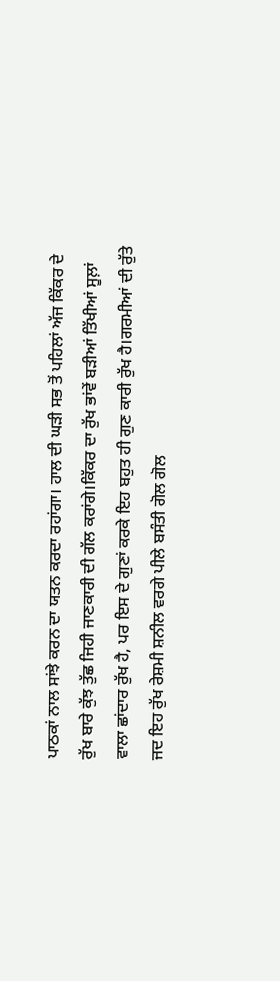ਪਾਠਕਾਂ ਨਾਲ ਸਾਂਝੇ ਕਰਨ ਦਾ ਯਤਨ ਕਰਦਾ ਰਹਾਂਗਾ। ਹਾਲ ਦੀ ਘੜੀ ਸਭ ਤੋਂ ਪਹਿਲਾਂ ਅੱਜ ਕਿੱਕਰ ਦੇ ਰੁੱਖ ਬਾਰੇ ਕੁੱਝ ਤੁੱਛ ਜਿਹੀ ਜਾਣਕਾਰੀ ਦੀ ਗੱਲ ਕਰਾਂਗੇ।ਕਿੱਕਰ ਦਾ ਰੁੱਖ ਭਾਂਵੇਂ ਬੜੀਆਂ ਤਿੱਖੀਆਂ ਸੂਲ਼ਾਂ ਵਾਲਾ ਛਾਂਦਾਰ ਰੁੱਖ ਹੈ, ਪਰ ਇਸ ਦੇ ਗੁਣਾਂ ਕਰਕੇ ਇਹ ਬਹੁਤ ਹੀ ਗੁਣ ਕਾਰੀ ਰੁੱਖ ਹੈ।ਗਰਮੀਆਂ ਦੀ ਰੁੱਤੇ ਜਦ ਇਹ ਰੁੱਖ ਰੇਸ਼ਮੀ ਸ਼ਨੀਲ ਵਰਗੇ ਪੀਲੇ ਬਸੰਤੀ ਗੋਲ ਗੋਲ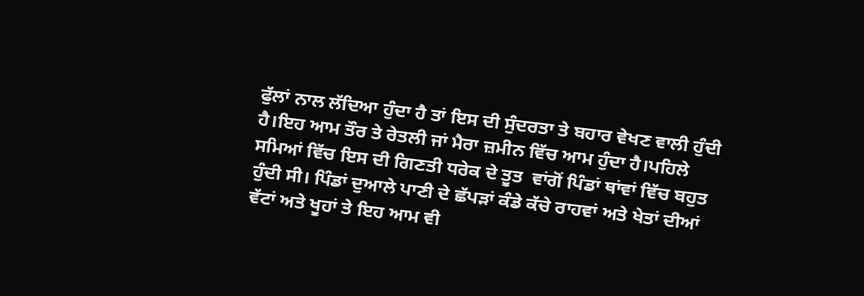ਫੁੱਲਾਂ ਨਾਲ ਲੱਦਿਆ ਹੁੰਦਾ ਹੈ ਤਾਂ ਇਸ ਦੀ ਸੁੰਦਰਤਾ ਤੇ ਬਹਾਰ ਵੇਖਣ ਵਾਲੀ ਹੁੰਦੀ ਹੈ।ਇਹ ਆਮ ਤੌਰ ਤੇ ਰੇਤਲੀ ਜਾਂ ਮੈਰਾ ਜ਼ਮੀਨ ਵਿੱਚ ਆਮ ਹੁੰਦਾ ਹੈ।ਪਹਿਲੇ ਸਮਿਆਂ ਵਿੱਚ ਇਸ ਦੀ ਗਿਣਤੀ ਧਰੇਕ ਦੇ ਤੂਤ  ਵਾਂਗੋਂ ਪਿੰਡਾਂ ਥਾਂਵਾਂ ਵਿੱਚ ਬਹੁਤ ਹੁੰਦੀ ਸੀ। ਪਿੰਡਾਂ ਦੁਆਲੇ ਪਾਣੀ ਦੇ ਛੱਪੜਾਂ ਕੰਡੇ ਕੱਚੇ ਰਾਹਵਾਂ ਅਤੇ ਖੇਤਾਂ ਦੀਆਂ ਵੱਟਾਂ ਅਤੇ ਖੂਹਾਂ ਤੇ ਇਹ ਆਮ ਵੀ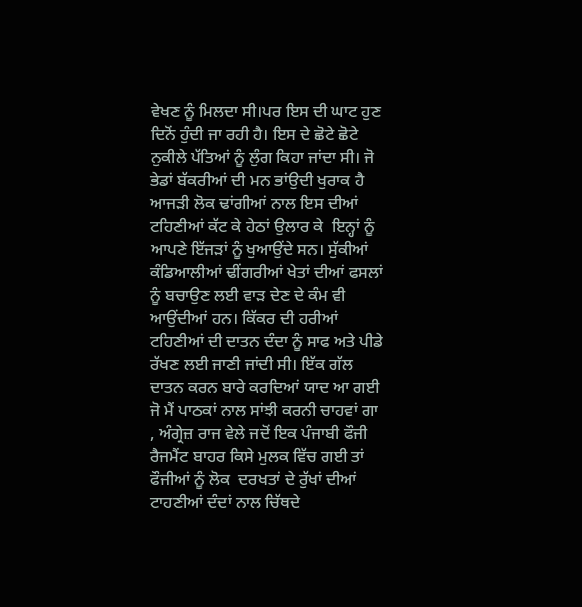ਵੇਖਣ ਨੂੰ ਮਿਲਦਾ ਸੀ।ਪਰ ਇਸ ਦੀ ਘਾਟ ਹੁਣ ਦਿਨੋਂ ਹੁੰਦੀ ਜਾ ਰਹੀ ਹੈ। ਇਸ ਦੇ ਛੋਟੇ ਛੋਟੇ ਨੁਕੀਲੇ ਪੱਤਿਆਂ ਨੂੰ ਲੁੰਗ ਕਿਹਾ ਜਾਂਦਾ ਸੀ। ਜੋ ਭੇਡਾਂ ਬੱਕਰੀਆਂ ਦੀ ਮਨ ਭਾਂਉਦੀ ਖੁਰਾਕ ਹੈ ਆਜੜੀ ਲੋਕ ਢਾਂਗੀਆਂ ਨਾਲ ਇਸ ਦੀਆਂ ਟਹਿਣੀਆਂ ਕੱਟ ਕੇ ਹੇਠਾਂ ਉਲਾਰ ਕੇ  ਇਨ੍ਹਾਂ ਨੂੰ ਆਪਣੇ ਇੱਜੜਾਂ ਨੂੰ ਖੁਆਉਂਦੇ ਸਨ। ਸੁੱਕੀਆਂ ਕੰਡਿਆਲੀਆਂ ਢੀਂਗਰੀਆਂ ਖੇਤਾਂ ਦੀਆਂ ਫਸਲਾਂ ਨੂੰ ਬਚਾਉਣ ਲਈ ਵਾੜ ਦੇਣ ਦੇ ਕੰਮ ਵੀ ਆਉਂਦੀਆਂ ਹਨ। ਕਿੱਕਰ ਦੀ ਹਰੀਆਂ ਟਹਿਣੀਆਂ ਦੀ ਦਾਤਨ ਦੰਦਾ ਨੂੰ ਸਾਫ ਅਤੇ ਪੀਡੇ ਰੱਖਣ ਲਈ ਜਾਣੀ ਜਾਂਦੀ ਸੀ। ਇੱਕ ਗੱਲ  ਦਾਤਨ ਕਰਨ ਬਾਰੇ ਕਰਦਿਆਂ ਯਾਦ ਆ ਗਈ  ਜੋ ਮੈਂ ਪਾਠਕਾਂ ਨਾਲ ਸਾਂਝੀ ਕਰਨੀ ਚਾਹਵਾਂ ਗਾ , ਅੰਗ੍ਰੇਜ਼ ਰਾਜ ਵੇਲੇ ਜਦੋਂ ਇਕ ਪੰਜਾਬੀ ਫੌਜੀ ਰੈਜਮੈਂਟ ਬਾਹਰ ਕਿਸੇ ਮੁਲਕ ਵਿੱਚ ਗਈ ਤਾਂ  ਫੌਜੀਆਂ ਨੂੰ ਲੋਕ  ਦਰਖਤਾਂ ਦੇ ਰੁੱਖਾਂ ਦੀਆਂ ਟਾਹਣੀਆਂ ਦੰਦਾਂ ਨਾਲ ਚਿੱਥਦੇ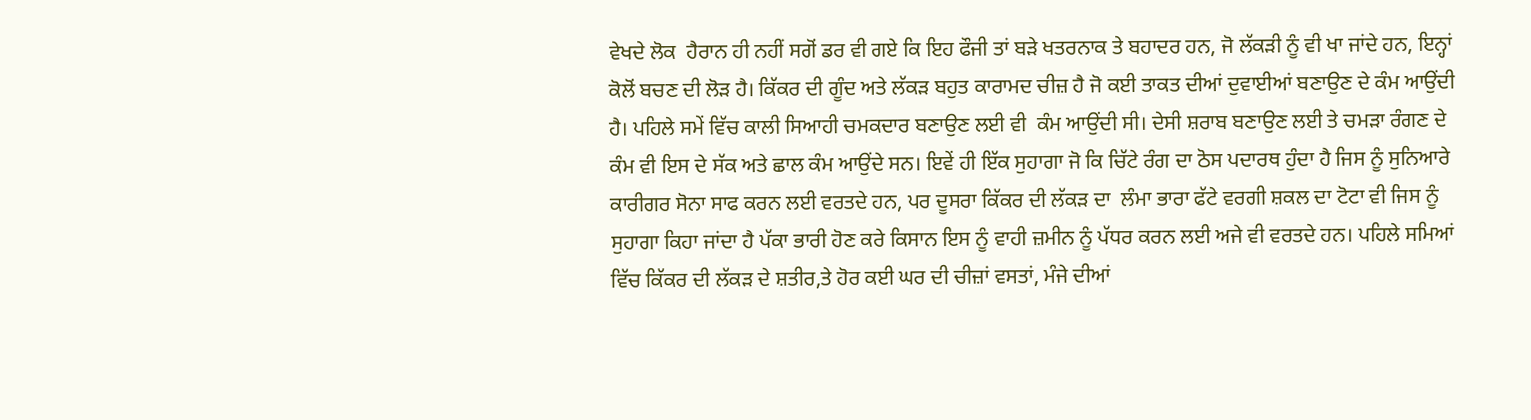ਵੇਖਦੇ ਲੋਕ  ਹੈਰਾਨ ਹੀ ਨਹੀਂ ਸਗੋਂ ਡਰ ਵੀ ਗਏ ਕਿ ਇਹ ਫੌਜੀ ਤਾਂ ਬੜੇ ਖਤਰਨਾਕ ਤੇ ਬਹਾਦਰ ਹਨ, ਜੋ ਲੱਕੜੀ ਨੂੰ ਵੀ ਖਾ ਜਾਂਦੇ ਹਨ, ਇਨ੍ਹਾਂ ਕੋਲੋਂ ਬਚਣ ਦੀ ਲੋੜ ਹੈ। ਕਿੱਕਰ ਦੀ ਗੂੰਦ ਅਤੇ ਲੱਕੜ ਬਹੁਤ ਕਾਰਾਮਦ ਚੀਜ਼ ਹੈ ਜੋ ਕਈ ਤਾਕਤ ਦੀਆਂ ਦੁਵਾਈਆਂ ਬਣਾਉਣ ਦੇ ਕੰਮ ਆਉਂਦੀ ਹੈ। ਪਹਿਲੇ ਸਮੇਂ ਵਿੱਚ ਕਾਲੀ ਸਿਆਹੀ ਚਮਕਦਾਰ ਬਣਾਉਣ ਲਈ ਵੀ  ਕੰਮ ਆਉਂਦੀ ਸੀ। ਦੇਸੀ ਸ਼ਰਾਬ ਬਣਾਉਣ ਲਈ ਤੇ ਚਮੜਾ ਰੰਗਣ ਦੇ ਕੰਮ ਵੀ ਇਸ ਦੇ ਸੱਕ ਅਤੇ ਛਾਲ ਕੰਮ ਆਉਂਦੇ ਸਨ। ਇਵੇਂ ਹੀ ਇੱਕ ਸੁਹਾਗਾ ਜੋ ਕਿ ਚਿੱਟੇ ਰੰਗ ਦਾ ਠੋਸ ਪਦਾਰਥ ਹੁੰਦਾ ਹੈ ਜਿਸ ਨੂੰ ਸੁਨਿਆਰੇ ਕਾਰੀਗਰ ਸੋਨਾ ਸਾਫ ਕਰਨ ਲਈ ਵਰਤਦੇ ਹਨ, ਪਰ ਦੂਸਰਾ ਕਿੱਕਰ ਦੀ ਲੱਕੜ ਦਾ  ਲੰਮਾ ਭਾਰਾ ਫੱਟੇ ਵਰਗੀ ਸ਼ਕਲ ਦਾ ਟੋਟਾ ਵੀ ਜਿਸ ਨੂੰ ਸੁਹਾਗਾ ਕਿਹਾ ਜਾਂਦਾ ਹੈ ਪੱਕਾ ਭਾਰੀ ਹੋਣ ਕਰੇ ਕਿਸਾਨ ਇਸ ਨੂੰ ਵਾਹੀ ਜ਼ਮੀਨ ਨੂੰ ਪੱਧਰ ਕਰਨ ਲਈ ਅਜੇ ਵੀ ਵਰਤਦੇ ਹਨ। ਪਹਿਲੇ ਸਮਿਆਂ ਵਿੱਚ ਕਿੱਕਰ ਦੀ ਲੱਕੜ ਦੇ ਸ਼ਤੀਰ,ਤੇ ਹੋਰ ਕਈ ਘਰ ਦੀ ਚੀਜ਼ਾਂ ਵਸਤਾਂ, ਮੰਜੇ ਦੀਆਂ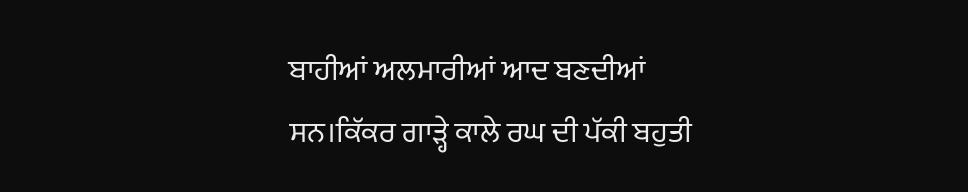ਬਾਹੀਆਂ ਅਲਮਾਰੀਆਂ ਆਦ ਬਣਦੀਆਂ ਸਨ।ਕਿੱਕਰ ਗਾੜ੍ਹੇ ਕਾਲੇ ਰਘ ਦੀ ਪੱਕੀ ਬਹੁਤੀ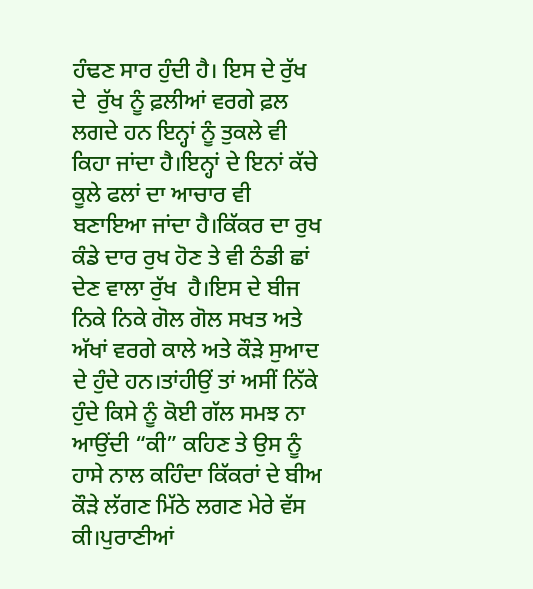ਹੰਢਣ ਸਾਰ ਹੁੰਦੀ ਹੈ। ਇਸ ਦੇ ਰੁੱਖ ਦੇ  ਰੁੱਖ ਨੂੰ ਫ਼ਲੀਆਂ ਵਰਗੇ ਫ਼ਲ ਲਗਦੇ ਹਨ ਇਨ੍ਹਾਂ ਨੂੰ ਤੁਕਲੇ ਵੀ ਕਿਹਾ ਜਾਂਦਾ ਹੈ।ਇਨ੍ਹਾਂ ਦੇ ਇਨਾਂ ਕੱਚੇ ਕੂਲੇ ਫਲਾਂ ਦਾ ਆਚਾਰ ਵੀ ਬਣਾਇਆ ਜਾਂਦਾ ਹੈ।ਕਿੱਕਰ ਦਾ ਰੁਖ ਕੰਡੇ ਦਾਰ ਰੁਖ ਹੋਣ ਤੇ ਵੀ ਠੰਡੀ ਛਾਂ ਦੇਣ ਵਾਲਾ ਰੁੱਖ  ਹੈ।ਇਸ ਦੇ ਬੀਜ ਨਿਕੇ ਨਿਕੇ ਗੋਲ ਗੋਲ ਸਖਤ ਅਤੇ ਅੱਖਾਂ ਵਰਗੇ ਕਾਲੇ ਅਤੇ ਕੌੜੇ ਸੁਆਦ ਦੇ ਹੁੰਦੇ ਹਨ।ਤਾਂਹੀਉਂ ਤਾਂ ਅਸੀਂ ਨਿੱਕੇ ਹੁੰਦੇ ਕਿਸੇ ਨੂੰ ਕੋਈ ਗੱਲ ਸਮਝ ਨਾ ਆਉਂਦੀ “ਕੀ” ਕਹਿਣ ਤੇ ਉਸ ਨੂੰ ਹਾਸੇ ਨਾਲ ਕਹਿੰਦਾ ਕਿੱਕਰਾਂ ਦੇ ਬੀਅ ਕੌੜੇ ਲੱਗਣ ਮਿੱਠੇ ਲਗਣ ਮੇਰੇ ਵੱਸ ਕੀ।ਪੁਰਾਣੀਆਂ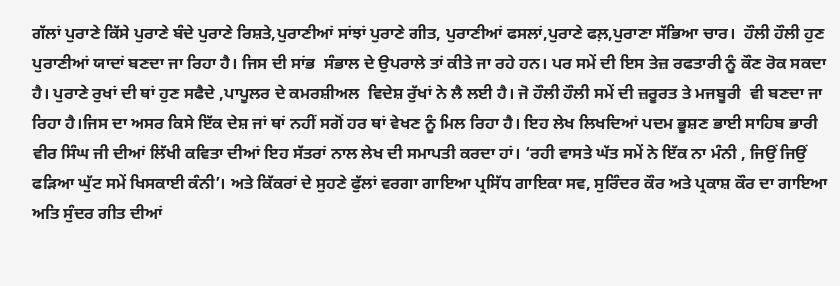ਗੱਲਾਂ ਪੁਰਾਣੇ ਕਿੱਸੇ ਪੁਰਾਣੇ ਬੰਦੇ ਪੁਰਾਣੇ ਰਿਸ਼ਤੇ,ਪੁਰਾਣੀਆਂ ਸਾਂਝਾਂ ਪੁਰਾਣੇ ਗੀਤ, ਪੁਰਾਣੀਆਂ ਫਸਲਾਂ,ਪੁਰਾਣੇ ਫਲ਼,ਪੁਰਾਣਾ ਸੱਭਿਆ ਚਾਰ।  ਹੌਲੀ ਹੌਲੀ ਹੁਣ ਪੁਰਾਣੀਆਂ ਯਾਦਾਂ ਬਣਦਾ ਜਾ ਰਿਹਾ ਹੈ। ਜਿਸ ਦੀ ਸਾਂਭ  ਸੰਭਾਲ ਦੇ ਉਪਰਾਲੇ ਤਾਂ ਕੀਤੇ ਜਾ ਰਹੇ ਹਨ। ਪਰ ਸਮੇਂ ਦੀ ਇਸ ਤੇਜ਼ ਰਫਤਾਰੀ ਨੂੰ ਕੌਣ ਰੋਕ ਸਕਦਾ ਹੈ। ਪੁਰਾਣੇ ਰੁਖਾਂ ਦੀ ਥਾਂ ਹੁਣ ਸਫੈਦੇ ,ਪਾਪੂਲਰ ਦੇ ਕਮਰਸ਼ੀਅਲ  ਵਿਦੇਸ਼ ਰੁੱਖਾਂ ਨੇ ਲੈ ਲਈ ਹੈ। ਜੋ ਹੌਲੀ ਹੌਲੀ ਸਮੇਂ ਦੀ ਜ਼ਰੂਰਤ ਤੇ ਮਜਬੂਰੀ  ਵੀ ਬਣਦਾ ਜਾ ਰਿਹਾ ਹੈ।ਜਿਸ ਦਾ ਅਸਰ ਕਿਸੇ ਇੱਕ ਦੇਸ਼ ਜਾਂ ਥਾਂ ਨਹੀਂ ਸਗੋਂ ਹਰ ਥਾਂ ਵੇਖਣ ਨੂੰ ਮਿਲ ਰਿਹਾ ਹੈ। ਇਹ ਲੇਖ ਲਿਖਦਿਆਂ ਪਦਮ ਭੂਸ਼ਣ ਭਾਈ ਸਾਹਿਬ ਭਾਰੀ ਵੀਰ ਸਿੰਘ ਜੀ ਦੀਆਂ ਲਿੱਖੀ ਕਵਿਤਾ ਦੀਆਂ ਇਹ ਸੱਤਰਾਂ ਨਾਲ ਲੇਖ ਦੀ ਸਮਾਪਤੀ ਕਰਦਾ ਹਾਂ। ‘ਰਹੀ ਵਾਸਤੇ ਘੱਤ ਸਮੇਂ ਨੇ ਇੱਕ ਨਾ ਮੰਨੀ , ਜਿਉਂ ਜਿਉਂ ਫੜਿਆ ਘੁੱਟ ਸਮੇਂ ਖਿਸਕਾਈ ਕੰਨੀ’। ਅਤੇ ਕਿੱਕਰਾਂ ਦੇ ਸੁਹਣੇ ਫੁੱਲਾਂ ਵਰਗਾ ਗਾਇਆ ਪ੍ਰਸਿੱਧ ਗਾਇਕਾ ਸਵ, ਸੁਰਿੰਦਰ ਕੌਰ ਅਤੇ ਪ੍ਰਕਾਸ਼ ਕੌਰ ਦਾ ਗਾਇਆ ਅਤਿ ਸੁੰਦਰ ਗੀਤ ਦੀਆਂ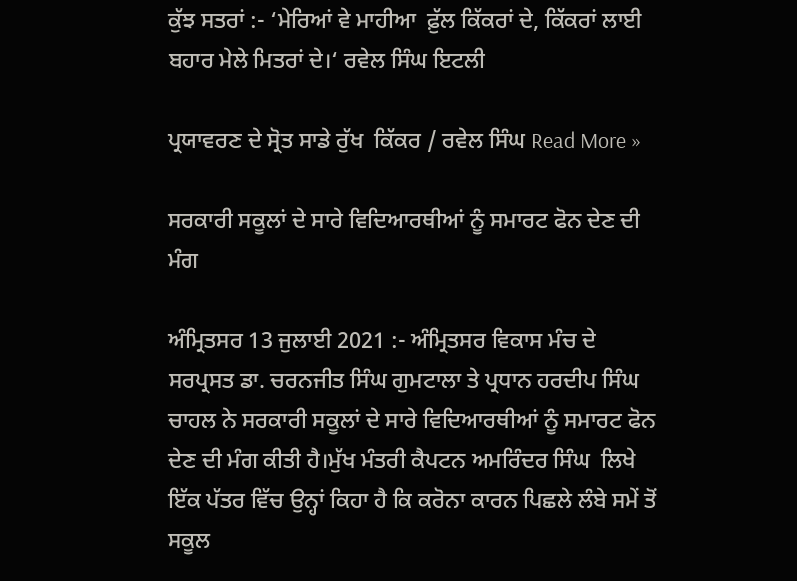ਕੁੱਝ ਸਤਰਾਂ :- ‘ਮੇਰਿਆਂ ਵੇ ਮਾਹੀਆ  ਫ਼ੁੱਲ ਕਿੱਕਰਾਂ ਦੇ, ਕਿੱਕਰਾਂ ਲਾਈ ਬਹਾਰ ਮੇਲੇ ਮਿਤਰਾਂ ਦੇ।‘ ਰਵੇਲ ਸਿੰਘ ਇਟਲੀ

ਪ੍ਰਯਾਵਰਣ ਦੇ ਸ੍ਰੋਤ ਸਾਡੇ ਰੁੱਖ  ਕਿੱਕਰ / ਰਵੇਲ ਸਿੰਘ Read More »

ਸਰਕਾਰੀ ਸਕੂਲਾਂ ਦੇ ਸਾਰੇ ਵਿਦਿਆਰਥੀਆਂ ਨੂੰ ਸਮਾਰਟ ਫੋਨ ਦੇਣ ਦੀ ਮੰਗ

ਅੰਮ੍ਰਿਤਸਰ 13 ਜੁਲਾਈ 2021 :- ਅੰਮ੍ਰਿਤਸਰ ਵਿਕਾਸ ਮੰਚ ਦੇ ਸਰਪ੍ਰਸਤ ਡਾ. ਚਰਨਜੀਤ ਸਿੰਘ ਗੁਮਟਾਲਾ ਤੇ ਪ੍ਰਧਾਨ ਹਰਦੀਪ ਸਿੰਘ ਚਾਹਲ ਨੇ ਸਰਕਾਰੀ ਸਕੂਲਾਂ ਦੇ ਸਾਰੇ ਵਿਦਿਆਰਥੀਆਂ ਨੂੰ ਸਮਾਰਟ ਫੋਨ ਦੇਣ ਦੀ ਮੰਗ ਕੀਤੀ ਹੈ।ਮੁੱਖ ਮੰਤਰੀ ਕੈਪਟਨ ਅਮਰਿੰਦਰ ਸਿੰਘ  ਲਿਖੇ ਇੱਕ ਪੱਤਰ ਵਿੱਚ ਉਨ੍ਹਾਂ ਕਿਹਾ ਹੈ ਕਿ ਕਰੋਨਾ ਕਾਰਨ ਪਿਛਲੇ ਲੰਬੇ ਸਮੇਂ ਤੋਂ ਸਕੂਲ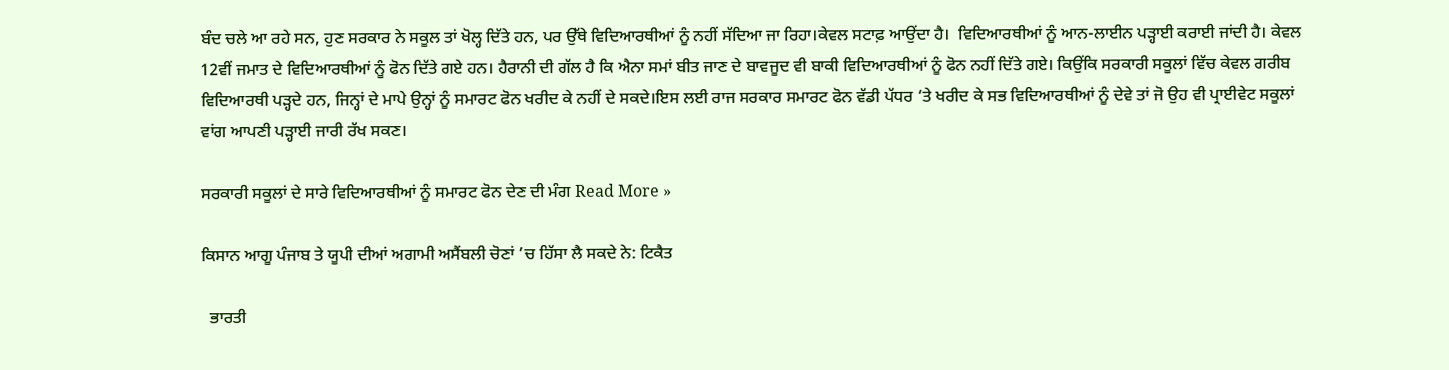ਬੰਦ ਚਲੇ ਆ ਰਹੇ ਸਨ, ਹੁਣ ਸਰਕਾਰ ਨੇ ਸਕੂਲ ਤਾਂ ਖੋਲ੍ਹ ਦਿੱਤੇ ਹਨ, ਪਰ ਉੱਥੇ ਵਿਦਿਆਰਥੀਆਂ ਨੂੰ ਨਹੀਂ ਸੱਦਿਆ ਜਾ ਰਿਹਾ।ਕੇਵਲ ਸਟਾਫ਼ ਆਉਂਦਾ ਹੈ।  ਵਿਦਿਆਰਥੀਆਂ ਨੂੰ ਆਨ-ਲਾਈਨ ਪੜ੍ਹਾਈ ਕਰਾਈ ਜਾਂਦੀ ਹੈ। ਕੇਵਲ 12ਵੀਂ ਜਮਾਤ ਦੇ ਵਿਦਿਆਰਥੀਆਂ ਨੂੰ ਫੋਨ ਦਿੱਤੇ ਗਏ ਹਨ। ਹੈਰਾਨੀ ਦੀ ਗੱਲ ਹੈ ਕਿ ਐਨਾ ਸਮਾਂ ਬੀਤ ਜਾਣ ਦੇ ਬਾਵਜੂਦ ਵੀ ਬਾਕੀ ਵਿਦਿਆਰਥੀਆਂ ਨੂੰ ਫੋਨ ਨਹੀਂ ਦਿੱਤੇ ਗਏ। ਕਿਉਂਕਿ ਸਰਕਾਰੀ ਸਕੂਲਾਂ ਵਿੱਚ ਕੇਵਲ ਗਰੀਬ ਵਿਦਿਆਰਥੀ ਪੜ੍ਹਦੇ ਹਨ, ਜਿਨ੍ਹਾਂ ਦੇ ਮਾਪੇ ਉਨ੍ਹਾਂ ਨੂੰ ਸਮਾਰਟ ਫੋਨ ਖਰੀਦ ਕੇ ਨਹੀਂ ਦੇ ਸਕਦੇ।ਇਸ ਲਈ ਰਾਜ ਸਰਕਾਰ ਸਮਾਰਟ ਫੋਨ ਵੱਡੀ ਪੱਧਰ ‘ਤੇ ਖਰੀਦ ਕੇ ਸਭ ਵਿਦਿਆਰਥੀਆਂ ਨੂੰ ਦੇਵੇ ਤਾਂ ਜੋ ਉਹ ਵੀ ਪ੍ਰਾਈਵੇਟ ਸਕੂਲਾਂ ਵਾਂਗ ਆਪਣੀ ਪੜ੍ਹਾਈ ਜਾਰੀ ਰੱਖ ਸਕਣ।

ਸਰਕਾਰੀ ਸਕੂਲਾਂ ਦੇ ਸਾਰੇ ਵਿਦਿਆਰਥੀਆਂ ਨੂੰ ਸਮਾਰਟ ਫੋਨ ਦੇਣ ਦੀ ਮੰਗ Read More »

ਕਿਸਾਨ ਆਗੂ ਪੰਜਾਬ ਤੇ ਯੂਪੀ ਦੀਆਂ ਅਗਾਮੀ ਅਸੈਂਬਲੀ ਚੋਣਾਂ ’ਚ ਹਿੱਸਾ ਲੈ ਸਕਦੇ ਨੇ: ਟਿਕੈਤ

  ਭਾਰਤੀ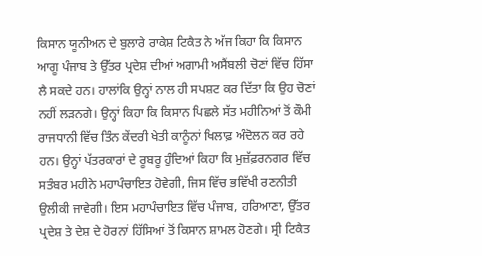ਕਿਸਾਨ ਯੂਨੀਅਨ ਦੇ ਬੁਲਾਰੇ ਰਾਕੇਸ਼ ਟਿਕੈਤ ਨੇ ਅੱਜ ਕਿਹਾ ਕਿ ਕਿਸਾਨ ਆਗੂ ਪੰਜਾਬ ਤੇ ਉੱਤਰ ਪ੍ਰਦੇਸ਼ ਦੀਆਂ ਅਗਾਮੀ ਅਸੈਂਬਲੀ ਚੋਣਾਂ ਵਿੱਚ ਹਿੱਸਾ ਲੈ ਸਕਦੇ ਹਨ। ਹਾਲਾਂਕਿ ਉਨ੍ਹਾਂ ਨਾਲ ਹੀ ਸਪਸ਼ਟ ਕਰ ਦਿੱਤਾ ਕਿ ਉਹ ਚੋਣਾਂ ਨਹੀਂ ਲੜਨਗੇ। ਉਨ੍ਹਾਂ ਕਿਹਾ ਕਿ ਕਿਸਾਨ ਪਿਛਲੇ ਸੱਤ ਮਹੀਨਿਆਂ ਤੋਂ ਕੌਮੀ ਰਾਜਧਾਨੀ ਵਿੱਚ ਤਿੰਨ ਕੇਂਦਰੀ ਖੇਤੀ ਕਾਨੂੰਨਾਂ ਖਿਲਾਫ਼ ਅੰਦੋਲਨ ਕਰ ਰਹੇ ਹਨ। ਉਨ੍ਹਾਂ ਪੱਤਰਕਾਰਾਂ ਦੇ ਰੂਬਰੂ ਹੁੰਦਿਆਂ ਕਿਹਾ ਕਿ ਮੁਜ਼ੱਫ਼ਰਨਗਰ ਵਿੱਚ ਸਤੰਬਰ ਮਹੀਨੇ ਮਹਾਪੰਚਾਇਤ ਹੋਵੇਗੀ, ਜਿਸ ਵਿੱਚ ਭਵਿੱਖੀ ਰਣਨੀਤੀ ਉਲੀਕੀ ਜਾਵੇਗੀ। ਇਸ ਮਹਾਪੰਚਾਇਤ ਵਿੱਚ ਪੰਜਾਬ, ਹਰਿਆਣਾ, ਉੱਤਰ ਪ੍ਰਦੇਸ਼ ਤੇ ਦੇਸ਼ ਦੇ ਹੋਰਨਾਂ ਹਿੱਸਿਆਂ ਤੋਂ ਕਿਸਾਨ ਸ਼ਾਮਲ ਹੋਣਗੇ। ਸ੍ਰੀ ਟਿਕੈਤ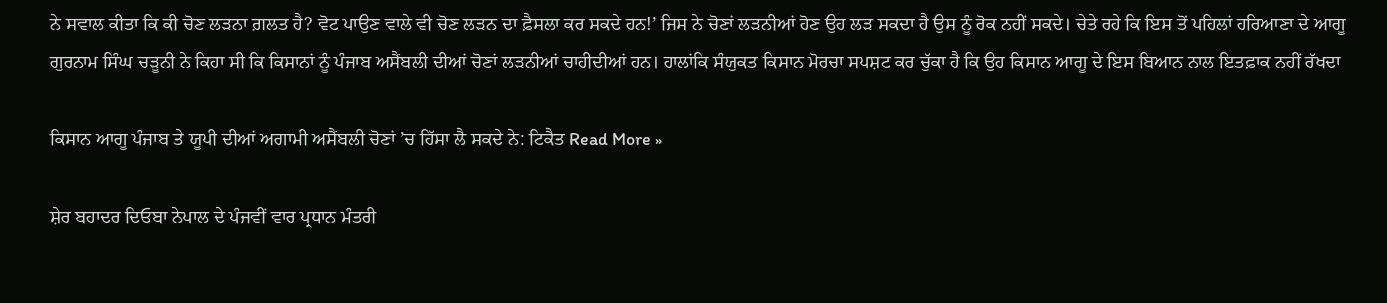ਨੇ ਸਵਾਲ ਕੀਤਾ ਕਿ ਕੀ ਚੋਣ ਲੜਨਾ ਗ਼ਲਤ ਹੈ? ਵੋਟ ਪਾਉਣ ਵਾਲੇ ਵੀ ਚੋਣ ਲੜਨ ਦਾ ਫ਼ੈਸਲਾ ਕਰ ਸਕਦੇ ਹਨ!’ ਜਿਸ ਨੇ ਚੋਣਾਂ ਲੜਨੀਆਂ ਹੋਣ ਉਹ ਲੜ ਸਕਦਾ ਹੈ ਉਸ ਨੂੰ ਰੋਕ ਨਹੀਂ ਸਕਦੇ। ਚੇਤੇ ਰਹੇ ਕਿ ਇਸ ਤੋਂ ਪਹਿਲਾਂ ਹਰਿਆਣਾ ਦੇ ਆਗੂ ਗੁਰਨਾਮ ਸਿੰਘ ਚੜੂਨੀ ਨੇ ਕਿਹਾ ਸੀ ਕਿ ਕਿਸਾਨਾਂ ਨੂੰ ਪੰਜਾਬ ਅਸੈਂਬਲੀ ਦੀਆਂ ਚੋਣਾਂ ਲੜਨੀਆਂ ਚਾਹੀਦੀਆਂ ਹਨ। ਹਾਲਾਂਕਿ ਸੰਯੁਕਤ ਕਿਸਾਨ ਮੋਰਚਾ ਸਪਸ਼ਟ ਕਰ ਚੁੱਕਾ ਹੈ ਕਿ ਉਹ ਕਿਸਾਨ ਆਗੂ ਦੇ ਇਸ ਬਿਆਨ ਨਾਲ ਇਤਫ਼ਾਕ ਨਹੀਂ ਰੱਖਦਾ

ਕਿਸਾਨ ਆਗੂ ਪੰਜਾਬ ਤੇ ਯੂਪੀ ਦੀਆਂ ਅਗਾਮੀ ਅਸੈਂਬਲੀ ਚੋਣਾਂ ’ਚ ਹਿੱਸਾ ਲੈ ਸਕਦੇ ਨੇ: ਟਿਕੈਤ Read More »

ਸ਼ੇਰ ਬਹਾਦਰ ਦਿਓਬਾ ਨੇਪਾਲ ਦੇ ਪੰਜਵੀਂ ਵਾਰ ਪ੍ਰਧਾਨ ਮੰਤਰੀ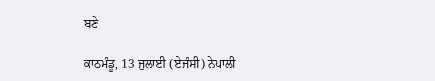ਬਣੇ

ਕਾਠਮੰਡੂ, 13 ਜੁਲਾਈ (ਏਜੰਸੀ) ਨੇਪਾਲੀ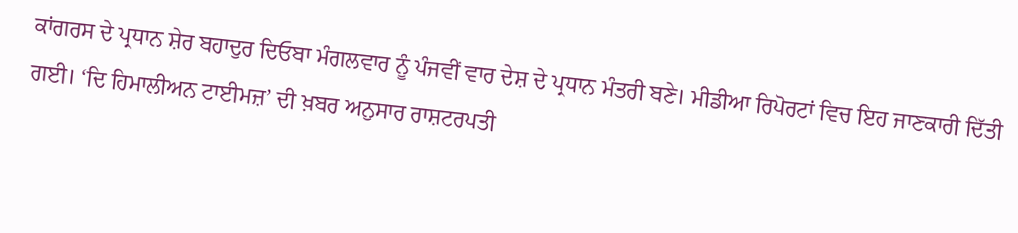ਕਾਂਗਰਸ ਦੇ ਪ੍ਰਧਾਨ ਸ਼ੇਰ ਬਹਾਦੁਰ ਦਿਓਬਾ ਮੰਗਲਵਾਰ ਨੂੰ ਪੰਜਵੀਂ ਵਾਰ ਦੇਸ਼ ਦੇ ਪ੍ਰਧਾਨ ਮੰਤਰੀ ਬਣੇ। ਮੀਡੀਆ ਰਿਪੋਰਟਾਂ ਵਿਚ ਇਹ ਜਾਣਕਾਰੀ ਦਿੱਤੀ ਗਈ। ‘ਦਿ ਹਿਮਾਲੀਅਨ ਟਾਈਮਜ਼’ ਦੀ ਖ਼ਬਰ ਅਨੁਸਾਰ ਰਾਸ਼ਟਰਪਤੀ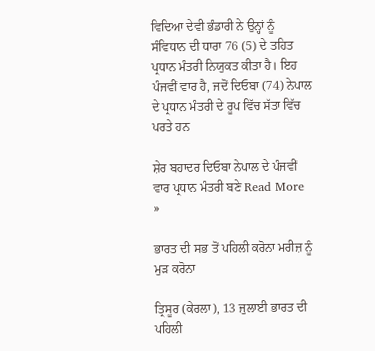ਵਿਦਿਆ ਦੇਵੀ ਭੰਡਾਰੀ ਨੇ ਉਨ੍ਹਾਂ ਨੂੰ ਸੰਵਿਧਾਨ ਦੀ ਧਾਰਾ 76 (5) ਦੇ ਤਹਿਤ ਪ੍ਰਧਾਨ ਮੰਤਰੀ ਨਿਯੁਕਤ ਕੀਤਾ ਹੈ। ਇਹ ਪੰਜਵੀਂ ਵਾਰ ਹੈ, ਜਦੋਂ ਦਿਓਬਾ (74) ਨੇਪਾਲ ਦੇ ਪ੍ਰਧਾਨ ਮੰਤਰੀ ਦੇ ਰੂਪ ਵਿੱਚ ਸੱਤਾ ਵਿੱਚ ਪਰਤੇ ਹਨ

ਸ਼ੇਰ ਬਹਾਦਰ ਦਿਓਬਾ ਨੇਪਾਲ ਦੇ ਪੰਜਵੀਂ ਵਾਰ ਪ੍ਰਧਾਨ ਮੰਤਰੀ ਬਣੇ Read More »

ਭਾਰਤ ਦੀ ਸਭ ਤੋਂ ਪਹਿਲੀ ਕਰੋਨਾ ਮਰੀਜ਼ ਨੂੰ ਮੁੜ ਕਰੋਨਾ

ਤ੍ਰਿਸੂਰ (ਕੇਰਲਾ), 13 ਜੁਲਾਈ ਭਾਰਤ ਦੀ ਪਹਿਲੀ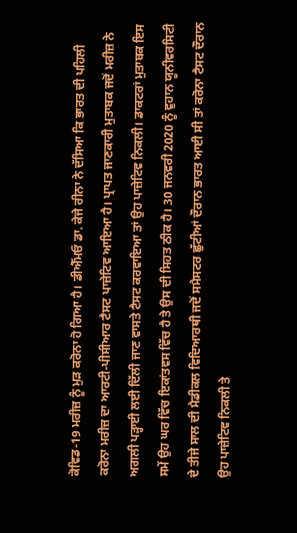ਕੋਵਿਡ-19 ਮਰੀਜ਼ ਨੂੰ ਮੁੜ ਕਰੋਨਾ ਹੋ ਗਿਆ ਹੈ। ਡੀਐੱਮਓ ਡਾ. ਕੇਜੇ ਰੀਨਾ ਨੇ ਦੱਸਿਆ ਕਿ ਭਾਰਤ ਦੀ ਪਹਿਲੀ ਕਰੋਨਾ ਮਰੀਜ਼ ਦਾ ਆਰਟੀ-ਪੀਸੀਆਰ ਟੈਸਟ ਪਾਜ਼ੇਟਿਵ ਆਇਆ ਹੈ। ਪ੍ਰਾਪਤ ਜਾਣਕਾਰੀ ਮੁਤਾਬਕ ਜਦੋਂ ਮਰੀਜ਼ ਨੇ ਅਗਲੀ ਪੜ੍ਹਾਈ ਲਈ ਦਿੱਲੀ ਜਾਣ ਵਾਸਤੇ ਟੈਸਟ ਕਰਵਾਇਆ ਤਾਂ ਉਹ ਪਾਜ਼ੇਟਿਵ ਨਿਕਲੀ। ਡਾਕਟਰਾਂ ਮੁਤਾਬਕ ਇਸ ਸਮੇਂ ਉਹ ਘਰ ਵਿੱਚ ਇਕਾਂਤਵਸ ਵਿੱਚ ਹੈ ਤੇ ਉਸ ਦੀ ਸਿਹਤ ਠੀਕ ਹੈ। 30 ਜਨਵਰੀ 2020 ਨੂੰ ਵੁਹਾਨ ਯੂਨੀਵਰਸਿਟੀ ਦੇ ਤੀਜੇ ਸਾਲ ਦੀ ਮੈਡੀਕਲ ਵਿਦਿਆਰਥੀ ਜਦੋਂ ਸਮੈਸਟਰ ਛੁੱਟੀਆਂ ਦੌਰਾਨ ਭਾਰਤ ਆਈ ਸੀ ਤਾਂ ਕਰੋਨਾ ਟੈਸਟ ਦੌਰਾਨ ਉਹ ਪਾਜ਼ੇਟਿਵ ਨਿਕਲੀ ਤੇ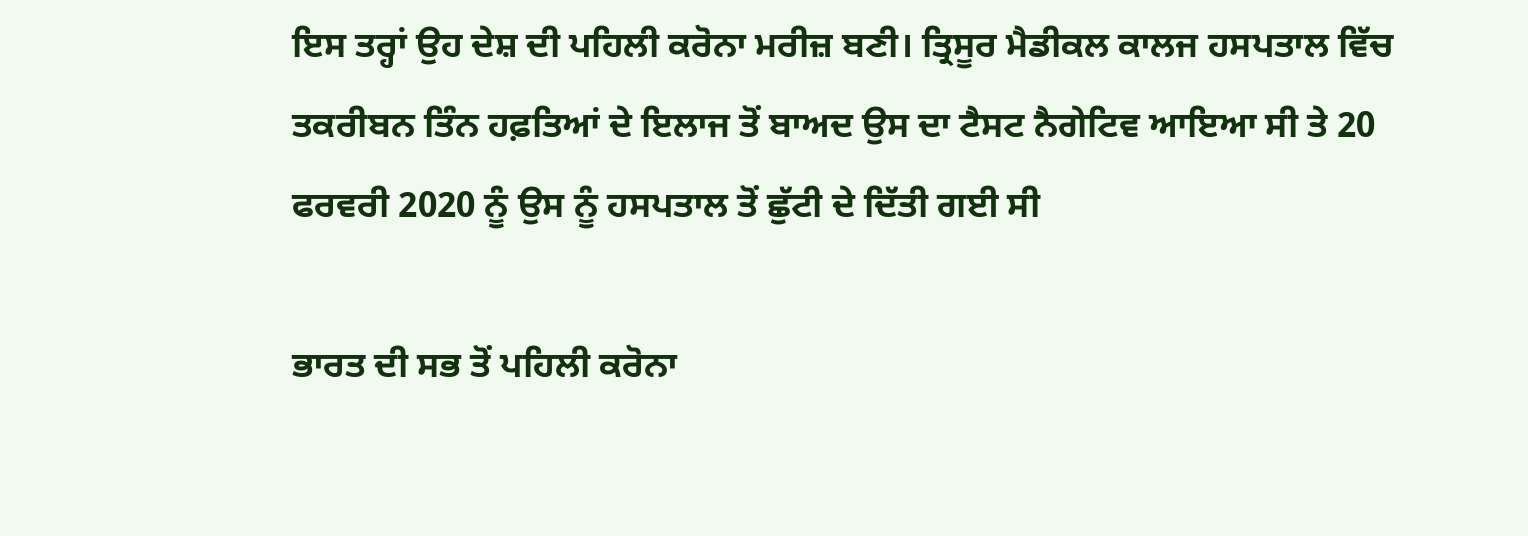ਇਸ ਤਰ੍ਹਾਂ ਉਹ ਦੇਸ਼ ਦੀ ਪਹਿਲੀ ਕਰੋਨਾ ਮਰੀਜ਼ ਬਣੀ। ਤ੍ਰਿਸੂਰ ਮੈਡੀਕਲ ਕਾਲਜ ਹਸਪਤਾਲ ਵਿੱਚ ਤਕਰੀਬਨ ਤਿੰਨ ਹਫ਼ਤਿਆਂ ਦੇ ਇਲਾਜ ਤੋਂ ਬਾਅਦ ਉਸ ਦਾ ਟੈਸਟ ਨੈਗੇਟਿਵ ਆਇਆ ਸੀ ਤੇ 20 ਫਰਵਰੀ 2020 ਨੂੰ ਉਸ ਨੂੰ ਹਸਪਤਾਲ ਤੋਂ ਛੁੱਟੀ ਦੇ ਦਿੱਤੀ ਗਈ ਸੀ

ਭਾਰਤ ਦੀ ਸਭ ਤੋਂ ਪਹਿਲੀ ਕਰੋਨਾ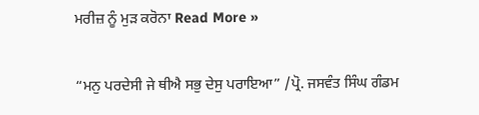ਮਰੀਜ਼ ਨੂੰ ਮੁੜ ਕਰੋਨਾ Read More »

“ਮਨੁ ਪਰਦੇਸੀ ਜੇ ਥੀਐ ਸਭੁ ਦੇਸੁ ਪਰਾਇਆ” /ਪ੍ਰੋ. ਜਸਵੰਤ ਸਿੰਘ ਗੰਡਮ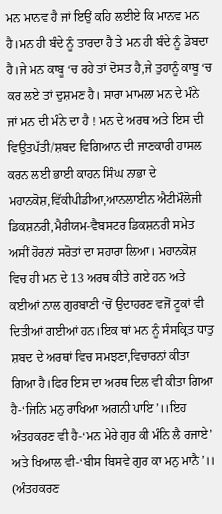ਮਨ ਮਾਨਵ ਹੈ ਜਾਂ ਇਉਂ ਕਹਿ ਲਈਏ ਕਿ ਮਾਨਵ ਮਨ ਹੈ।ਮਨ ਹੀ ਬੰਦੇ ਨੂੰ ਤਾਰਦਾ ਹੈ ਤੇ ਮਨ ਹੀ ਬੰਦੇ ਨੂੰ ਡੋਬਦਾ ਹੈ।ਜੇ ਮਨ ਕਾਬੂ ‘ਚ ਰਹੇ ਤਾਂ ਦੋਸਤ ਹੈ,ਜੇ ਤੁਹਾਨੂੰ ਕਾਬੂ ‘ਚ ਕਰ ਲਏ ਤਾਂ ਦੁਸ਼ਮਣ ਹੈ। ਸਾਰਾ ਮਾਮਲਾ ਮਨ ਦੇ ਮੰਨੇ ਜਾਂ ਮਨ ਦੀ ਮੰਨੇ ਦਾ ਹੈ ! ਮਨ ਦੇ ਅਰਥ ਅਤੇ ਇਸ ਦੀ ਵਿਉਤਪੱਤੀ/ਸ਼ਬਦ ਵਿਗਿਆਨ ਦੀ ਜਾਣਕਾਰੀ ਹਾਸਲ ਕਰਨ ਲਈ ਭਾਈ ਕਾਹਨ ਸਿੰਘ ਨਾਭਾ ਦੇ ਮਹਾਨਕੋਸ਼,ਵਿੱਕੀਪੀਡੀਆ,ਆਨਲਾਈਨ ਐਟੀਮੌਲੋਜੀ ਡਿਕਸ਼ਨਰੀ,ਮੈਰੀਯਮ-ਵੈਬਸਟਰ ਡਿਕਸ਼ਨਰੀ ਸਮੇਤ ਅਸੀਂ ਹੋਰਨਾਂ ਸਰੋਤਾਂ ਦਾ ਸਹਾਰਾ ਲਿਆ। ਮਹਾਨਕੋਸ਼ ਵਿਚ ਹੀ ਮਨ ਦੇ 13 ਅਰਥ ਕੀਤੇ ਗਏ ਹਨ ਅਤੇ ਕਈਆਂ ਨਾਲ ਗੁਰਬਾਣੀ ‘ਚੋਂ ਉਦਾਹਰਣ ਵਜੋਂ ਟੂਕਾਂ ਵੀ ਦਿਤੀਆਂ ਗਈਆਂ ਹਨ।ਇਕ ਥਾਂ ਮਨ ਨੂੰ ਸੰਸਕ੍ਰਿਤ ਧਾਤੁ ਸ਼ਬਦ ਦੇ ਅਰਥਾਂ ਵਿਚ ਸਮਝਣਾ,ਵਿਚਾਰਨਾਂ ਕੀਤਾ ਗਿਆ ਹੈ।ਫਿਰ ਇਸ ਦਾ ਅਰਥ ਦਿਲ ਵੀ ਕੀਤਾ ਗਿਆ ਹੈ-‘ਜਿਨਿ ਮਨੁ ਰਾਖਿਆ ਅਗਨੀ ਪਾਇ’।।ਇਹ ਅੰਤਹਕਰਣ ਵੀ ਹੈ-‘ਮਨ ਮੇਰੇ ਗੁਰ ਕੀ ਮੰਨਿ ਲੈ ਰਜਾਏ’ ਅਤੇ ਖਿਆਲ ਵੀ-‘ਬੀਸ ਬਿਸਵੇ ਗੁਰ ਕਾ ਮਨੁ ਮਾਨੈ’।। (ਅੰਤਹਕਰਣ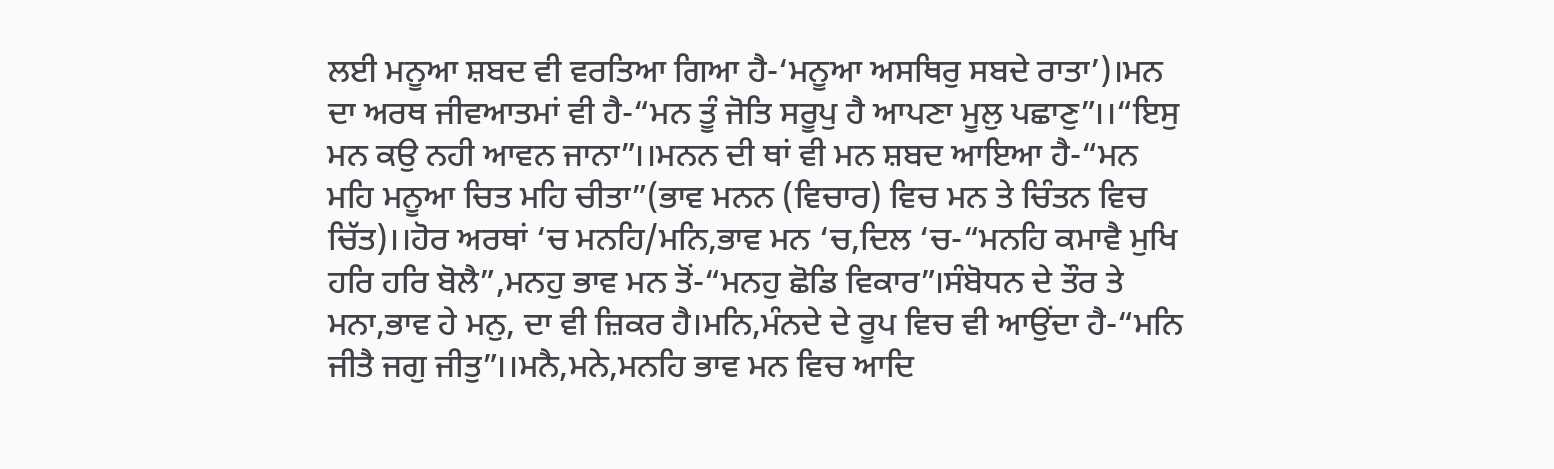ਲਈ ਮਨੂਆ ਸ਼ਬਦ ਵੀ ਵਰਤਿਆ ਗਿਆ ਹੈ-‘ਮਨੂਆ ਅਸਥਿਰੁ ਸਬਦੇ ਰਾਤਾ’)।ਮਨ ਦਾ ਅਰਥ ਜੀਵਆਤਮਾਂ ਵੀ ਹੈ-“ਮਨ ਤੂੰ ਜੋਤਿ ਸਰੂਪੁ ਹੈ ਆਪਣਾ ਮੂਲੁ ਪਛਾਣੁ”।।“ਇਸੁ ਮਨ ਕਉ ਨਹੀ ਆਵਨ ਜਾਨਾ”।।ਮਨਨ ਦੀ ਥਾਂ ਵੀ ਮਨ ਸ਼ਬਦ ਆਇਆ ਹੈ-“ਮਨ ਮਹਿ ਮਨੂਆ ਚਿਤ ਮਹਿ ਚੀਤਾ”(ਭਾਵ ਮਨਨ (ਵਿਚਾਰ) ਵਿਚ ਮਨ ਤੇ ਚਿੰਤਨ ਵਿਚ ਚਿੱਤ)।।ਹੋਰ ਅਰਥਾਂ ‘ਚ ਮਨਹਿ/ਮਨਿ,ਭਾਵ ਮਨ ‘ਚ,ਦਿਲ ‘ਚ-“ਮਨਹਿ ਕਮਾਵੈ ਮੁਖਿ ਹਰਿ ਹਰਿ ਬੋਲੈ”,ਮਨਹੁ ਭਾਵ ਮਨ ਤੋਂ-“ਮਨਹੁ ਛੋਡਿ ਵਿਕਾਰ”।ਸੰਬੋਧਨ ਦੇ ਤੌਰ ਤੇ ਮਨਾ,ਭਾਵ ਹੇ ਮਨੁ, ਦਾ ਵੀ ਜ਼ਿਕਰ ਹੈ।ਮਨਿ,ਮੰਨਦੇ ਦੇ ਰੂਪ ਵਿਚ ਵੀ ਆਉਂਦਾ ਹੈ-“ਮਨਿ ਜੀਤੈ ਜਗੁ ਜੀਤੁ”।।ਮਨੈ,ਮਨੇ,ਮਨਹਿ ਭਾਵ ਮਨ ਵਿਚ ਆਦਿ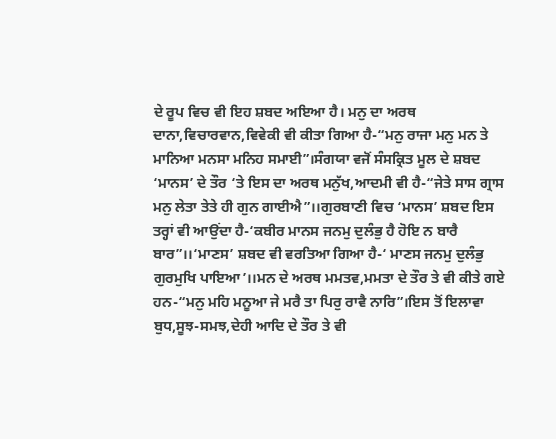ਦੇ ਰੂਪ ਵਿਚ ਵੀ ਇਹ ਸ਼ਬਦ ਅਇਆ ਹੈ। ਮਨੁ ਦਾ ਅਰਥ ਦਾਨਾ,ਵਿਚਾਰਵਾਨ,ਵਿਵੇਕੀ ਵੀ ਕੀਤਾ ਗਿਆ ਹੈ-“ਮਨੁ ਰਾਜਾ ਮਨੁ ਮਨ ਤੇ ਮਾਨਿਆ ਮਨਸਾ ਮਨਿਹ ਸਮਾਈ”।ਸੰਗਯਾ ਵਜੋਂ ਸੰਸਕ੍ਰਿਤ ਮੂਲ ਦੇ ਸ਼ਬਦ ‘ਮਾਨਸ’ ਦੇ ਤੌਰ ‘ਤੇ ਇਸ ਦਾ ਅਰਥ ਮਨੁੱਖ,ਆਦਮੀ ਵੀ ਹੈ-“ਜੇਤੇ ਸਾਸ ਗ੍ਰਾਸ ਮਨੁ ਲੇਤਾ ਤੇਤੇ ਹੀ ਗੁਨ ਗਾਈਐ”।।ਗੁਰਬਾਣੀ ਵਿਚ ‘ਮਾਨਸ’ ਸ਼ਬਦ ਇਸ ਤਰ੍ਹਾਂ ਵੀ ਆਉਂਦਾ ਹੈ-‘ਕਬੀਰ ਮਾਨਸ ਜਨਮੁ ਦੁਲੰਭੁ ਹੈ ਹੋਇ ਨ ਬਾਰੈ ਬਾਰ”।।‘ਮਾਣਸ’ ਸ਼ਬਦ ਵੀ ਵਰਤਿਆ ਗਿਆ ਹੈ-‘ ਮਾਣਸ ਜਨਮੁ ਦੁਲੰਭੁ ਗੁਰਮੁਖਿ ਪਾਇਆ’।।ਮਨ ਦੇ ਅਰਥ ਮਮਤਵ,ਮਮਤਾ ਦੇ ਤੌਰ ਤੇ ਵੀ ਕੀਤੇ ਗਏ ਹਨ-“ਮਨੁ ਮਹਿ ਮਨੂਆ ਜੇ ਮਰੈ ਤਾ ਪਿਰੁ ਰਾਵੈ ਨਾਰਿ”।ਇਸ ਤੋਂ ਇਲਾਵਾ ਬੁਧ,ਸੂਝ-ਸਮਝ,ਦੇਹੀ ਆਦਿ ਦੇ ਤੌਰ ਤੇ ਵੀ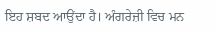ਇਹ ਸ਼ਬਦ ਆਉਂਦਾ ਹੈ। ਅੰਗਰੇਜ਼ੀ ਵਿਚ ਮਨ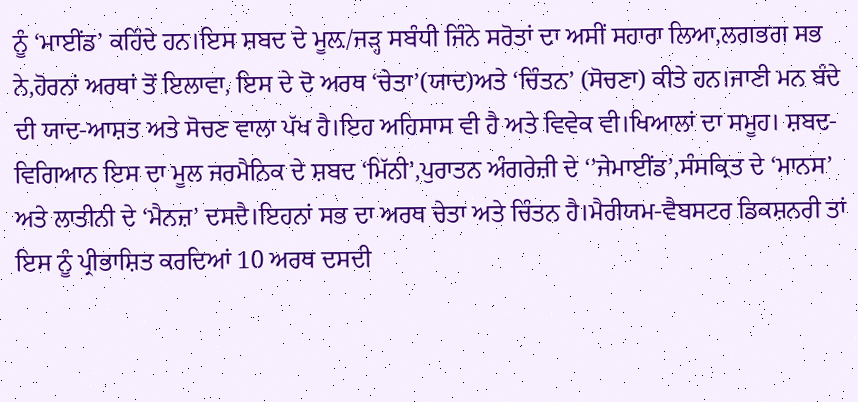ਨੂੰ ‘ਮਾਈਂਡ’ ਕਹਿੰਦੇ ਹਨ।ਇਸ ਸ਼ਬਦ ਦੇ ਮੂਲ਼/ਜੜ੍ਹ ਸਬੰਧੀ ਜਿੰਨੇ ਸਰੋਤਾਂ ਦਾ ਅਸੀਂ ਸਹਾਰਾ ਲਿਆ,ਲਗਭਗ ਸਭ ਨੇ,ਹੋਰਨਾਂ ਅਰਥਾਂ ਤੋਂ ਇਲਾਵਾ, ਇਸ ਦੇ ਦੋ ਅਰਥ ‘ਚੇਤਾ’(ਯਾਦ)ਅਤੇ ‘ਚਿੰਤਨ’ (ਸੋਚਣਾ) ਕੀਤੇ ਹਨ।ਜਾਣੀ ਮਨ ਬੰਦੇ ਦੀ ਯਾਦ-ਆਸ਼ਤ ਅਤੇ ਸੋਚਣ ਵਾਲਾ ਪੱਖ ਹੈ।ਇਹ ਅਹਿਸਾਸ ਵੀ ਹੈ ਅਤੇ ਵਿਵੇਕ ਵੀ।ਖਿਆਲਾਂ ਦਾ ਸਮੂਹ। ਸ਼ਬਦ-ਵਿਗਿਆਨ ਇਸ ਦਾ ਮੂਲ ਜਰਮੈਨਿਕ ਦੇ ਸ਼ਬਦ ‘ਮਿੱਨੀ’,ਪੁਰਾਤਨ ਅੰਗਰੇਜ਼ੀ ਦੇ ‘’ਜੇਮਾਈਂਡ’,ਸੰਸਕ੍ਰਿਤ ਦੇ ‘ਮਾਨਸ’ ਅਤੇ ਲਾਤੀਨੀ ਦੇ ‘ਮੈਨਜ਼’ ਦਸਦੈ।ਇਹਨਾਂ ਸਭ ਦਾ ਅਰਥ ਚੇਤਾ ਅਤੇ ਚਿੰਤਨ ਹੈ।ਮੈਰੀਯਮ-ਵੈਬਸਟਰ ਡਿਕਸ਼ਨਰੀ ਤਾਂ ਇਸ ਨੂੰ ਪ੍ਰੀਭਾਸ਼ਿਤ ਕਰਦਿਆਂ 10 ਅਰਥ ਦਸਦੀ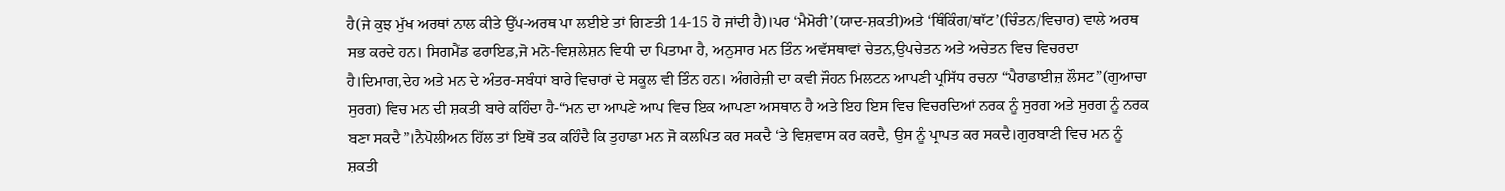ਹੈ(ਜੇ ਕੁਝ ਮੁੱਖ ਅਰਥਾਂ ਨਾਲ ਕੀਤੇ ਉੱਪ-ਅਰਥ ਪਾ ਲਈਏ ਤਾਂ ਗਿਣਤੀ 14-15 ਹੋ ਜਾਂਦੀ ਹੈ)।ਪਰ ‘ਮੈਮੋਰੀ’(ਯਾਦ-ਸ਼ਕਤੀ)ਅਤੇ ‘ਥਿੰਕਿੰਗ/ਥਾੱਟ’(ਚਿੰਤਨ/ਵਿਚਾਰ) ਵਾਲੇ ਅਰਥ ਸਭ ਕਰਦੇ ਹਨ। ਸਿਗਮੈਂਡ ਫਰਾਇਡ,ਜੋ ਮਨੋ-ਵਿਸ਼ਲੇਸ਼ਨ ਵਿਧੀ ਦਾ ਪਿਤਾਮਾ ਹੈ, ਅਨੁਸਾਰ ਮਨ ਤਿੰਨ ਅਵੱਸਥਾਵਾਂ ਚੇਤਨ,ਉਪਚੇਤਨ ਅਤੇ ਅਚੇਤਨ ਵਿਚ ਵਿਚਰਦਾ ਹੈ।ਦਿਮਾਗ,ਦੇਹ ਅਤੇ ਮਨ ਦੇ ਅੰਤਰ-ਸਬੰਧਾਂ ਬਾਰੇ ਵਿਚਾਰਾਂ ਦੇ ਸਕੂਲ ਵੀ ਤਿੰਨ ਹਨ। ਅੰਗਰੇਜ਼ੀ ਦਾ ਕਵੀ ਜੌਹਨ ਮਿਲਟਨ ਆਪਣੀ ਪ੍ਰਸਿੱਧ ਰਚਨਾ “ਪੈਰਾਡਾਈਜ਼ ਲੌਸਟ”(ਗੁਆਚਾ ਸੁਰਗ) ਵਿਚ ਮਨ ਦੀ ਸ਼ਕਤੀ ਬਾਰੇ ਕਹਿੰਦਾ ਹੈ-“ਮਨ ਦਾ ਆਪਣੇ ਆਪ ਵਿਚ ਇਕ ਆਪਣਾ ਅਸਥਾਨ ਹੈ ਅਤੇ ਇਹ ਇਸ ਵਿਚ ਵਿਚਰਦਿਆਂ ਨਰਕ ਨੂੰ ਸੁਰਗ ਅਤੇ ਸੁਰਗ ਨੂੰ ਨਰਕ ਬਣਾ ਸਕਦੈ”।ਨੈਪੋਲੀਅਨ ਹਿੱਲ ਤਾਂ ਇਥੋਂ ਤਕ ਕਹਿੰਦੈ ਕਿ ਤੁਹਾਡਾ ਮਨ ਜੋ ਕਲਪਿਤ ਕਰ ਸਕਦੈ ‘ਤੇ ਵਿਸ਼ਵਾਸ ਕਰ ਕਰਦੈ, ਉਸ ਨੂੰ ਪ੍ਰਾਪਤ ਕਰ ਸਕਦੈ।ਗੁਰਬਾਣੀ ਵਿਚ ਮਨ ਨੂੰ ਸ਼ਕਤੀ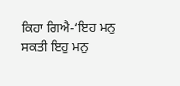ਕਿਹਾ ਗਿਐ-‘ਇਹ ਮਨੁ ਸਕਤੀ ਇਹੁ ਮਨੁ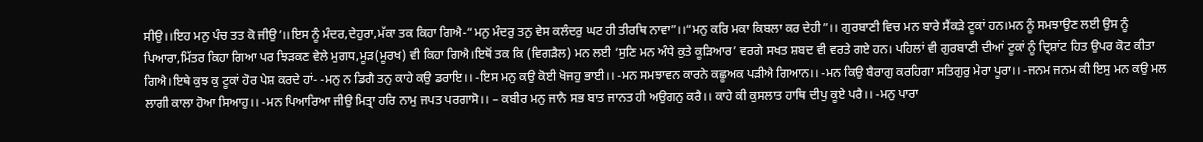ਸੀਉ।।ਇਹ ਮਨੁ ਪੰਚ ਤਤ ਕੋ ਜੀਉ’।।ਇਸ ਨੂੰ ਮੰਦਰ,ਦੇਹੁਰਾ,ਮੱਕਾ ਤਕ ਕਿਹਾ ਗਿਐ-“ਮਨੁ ਮੰਦਰੁ ਤਨੁ ਵੇਸ ਕਲੰਦਰੁ ਘਟ ਹੀ ਤੀਰਥਿ ਨਾਵਾ”।।“ਮਨੁ ਕਰਿ ਮਕਾ ਕਿਬਲਾ ਕਰ ਦੇਹੀ”।। ਗੁਰਬਾਣੀ ਵਿਚ ਮਨ ਬਾਰੇ ਸੈਂਕੜੇ ਟੂਕਾਂ ਹਨ।ਮਨ ਨੂੰ ਸਮਝਾਉਣ ਲਈ ਉਸ ਨੂੰ ਪਿਆਰਾ,ਮਿੱਤਰ ਕਿਹਾ ਗਿਆ ਪਰ ਝਿੜਕਣ ਵੇਲੇ ਮੁਗਧ,ਮੂੜ(ਮੂਰਖ) ਵੀ ਕਿਹਾ ਗਿਐ।ਇਥੋਂ ਤਕ ਕਿ (ਵਿਗੜੈਲ) ਮਨ ਲਈ ‘ਸੁਣਿ ਮਨ ਅੰਧੇ ਕੁਤੇ ਕੂੜਿਆਰ’ ਵਰਗੇ ਸਖਤ ਸ਼ਬਦ ਵੀ ਵਰਤੇ ਗਏ ਹਨ। ਪਹਿਲਾਂ ਵੀ ਗੁਰਬਾਣੀ ਦੀਆਂ ਟੂਕਾਂ ਨੂੰ ਦ੍ਰਿਸ਼ਾਂਟ ਹਿਤ ਉਪਰ ਕੋਟ ਕੀਤਾ ਗਿਐ।ਇਥੇ ਕੁਝ ਕੁ ਟੂਕਾਂ ਹੋਰ ਪੇਸ਼ ਕਰਦੇ ਹਾਂ- -ਮਨੁ ਨ ਡਿਗੈ ਤਨੁ ਕਾਹੇ ਕਉ ਡਰਾਇ।। -ਇਸ ਮਨੁ ਕਉ ਕੋਈ ਖੋਜਹੁ ਭਾਈ।। -ਮਨ ਸਮਝਾਵਨ ਕਾਰਨੇ ਕਛੂਅਕ ਪੜੀਐ ਗਿਆਨ।। -ਮਨ ਕਿਉ ਬੈਰਾਗੁ ਕਰਹਿਗਾ ਸਤਿਗੁਰੁ ਮੇਰਾ ਪੂਰਾ।। -ਜਨਮ ਜਨਮ ਕੀ ਇਸੁ ਮਨ ਕਉ ਮਲ ਲਾਗੀ ਕਾਲਾ ਹੋਆ ਸਿਆਹੁ।। -ਮਨ ਪਿਆਰਿਆ ਜੀਉ ਮਿਤ੍ਰਾ ਹਰਿ ਨਾਮੁ ਜਪਤ ਪਰਗਾਸੋ।। – ਕਬੀਰ ਮਨੁ ਜਾਨੈ ਸਭ ਬਾਤ ਜਾਨਤ ਹੀ ਅਉਗਨੁ ਕਰੈ।। ਕਾਹੇ ਕੀ ਕੁਸਲਾਤ ਹਾਥਿ ਦੀਪੁ ਕੂਏ ਪਰੈ।। -ਮਨੁ ਪਾਰਾ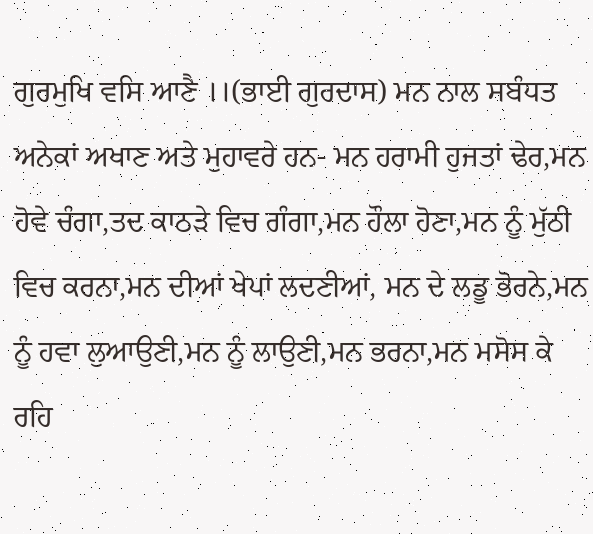ਗੁਰਮੁਖਿ ਵਸਿ ਆਣੈ ।।(ਭਾਈ ਗੁਰਦਾਸ) ਮਨ ਨਾਲ ਸਬੰਧਤ ਅਨੇਕਾਂ ਅਖਾਣ ਅਤੇ ਮੁਹਾਵਰੇ ਹਨ- ਮਨ ਹਰਾਮੀ ਹੁਜਤਾਂ ਢੇਰ,ਮਨ ਹੋਵੇ ਚੰਗਾ,ਤਦ ਕਾਠੜੇ ਵਿਚ ਗੰਗਾ,ਮਨ ਹੌਲਾ ਹੋਣਾ,ਮਨ ਨੂੰ ਮੁੱਠੀ ਵਿਚ ਕਰਨਾ,ਮਨ ਦੀਆਂ ਖੇਪਾਂ ਲਦਣੀਆਂ, ਮਨ ਦੇ ਲਡੂ ਭੋਰਨੇ,ਮਨ ਨੂੰ ਹਵਾ ਲੁਆਉਣੀ,ਮਨ ਨੂੰ ਲਾਉਣੀ,ਮਨ ਭਰਨਾ,ਮਨ ਮਸੋਸ ਕੇ ਰਹਿ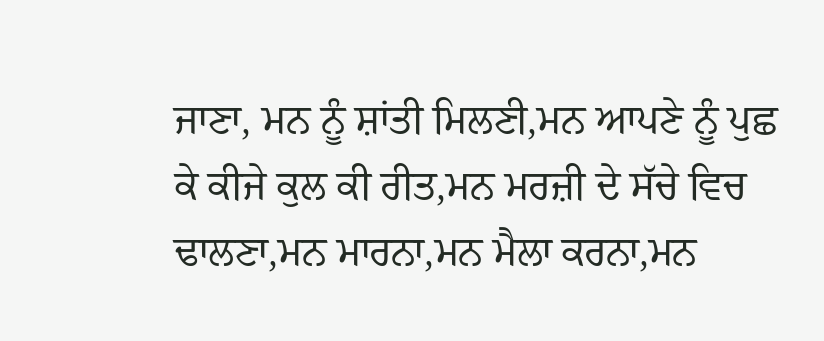ਜਾਣਾ, ਮਨ ਨੂੰ ਸ਼ਾਂਤੀ ਮਿਲਣੀ,ਮਨ ਆਪਣੇ ਨੂੰ ਪੁਛ ਕੇ ਕੀਜੇ ਕੁਲ ਕੀ ਰੀਤ,ਮਨ ਮਰਜ਼ੀ ਦੇ ਸੱਚੇ ਵਿਚ ਢਾਲਣਾ,ਮਨ ਮਾਰਨਾ,ਮਨ ਮੈਲਾ ਕਰਨਾ,ਮਨ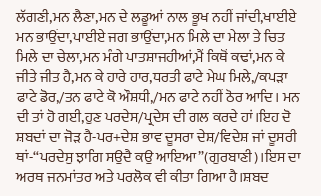ਲੱਗਣੀ,ਮਨ ਲੈਣਾ,ਮਨ ਦੇ ਲਡੂਆਂ ਨਾਲ ਭੂਖ ਨਹੀਂ ਜਾਂਦੀ,ਖਾਈਏ ਮਨ ਭਾਉਂਦਾ,ਪਾਈਏ ਜਗ ਭਾਉਂਦਾ,ਮਨ ਮਿਲੇ ਦਾ ਮੇਲਾ ਤੇ ਚਿਤ ਮਿਲੇ ਦਾ ਚੇਲਾ,ਮਨ ਮੰਗੇ ਪਾਤਸ਼ਾਜਹੀਆਂ,ਮੈਂ ਕਿਥੋਂ ਕਢਾਂ,ਮਨ ਕੇ ਜੀਤੇ ਜੀਤ ਹੈ,ਮਨ ਕੇ ਹਾਰੇ ਹਾਰ,ਧਰਤੀ ਫਾਟੇ ਮੇਘ ਮਿਲੇ,/ਕਪੜਾ ਫਾਟੇ ਡੋਰ,/ਤਨ ਫਾਟੇ ਕੋ ਔਸ਼ਧੀ,/ਮਨ ਫਾਟੇ ਨਹੀਂ ਠੋਰ ਆਦਿ। ਮਨ ਦੀ ਤਾਂ ਹੋ ਗਈ,ਹੁਣ ਪਰਦੇਸ/ਪ੍ਰਦੇਸ ਦੀ ਗਲ ਕਰਦੇ ਹਾਂ।ਇਹ ਦੋ ਸ਼ਬਦਾਂ ਦਾ ਜੋੜ ਹੈ-ਪਰ+ਦੇਸ਼ ਭਾਵ ਦੂਸਰਾ ਦੇਸ਼/ਵਿਦੇਸ਼ ਜਾਂ ਦੂਸਰੀ ਥਾਂ-“ਪਰਦੇਸੁ ਝਾਗਿ ਸਉਦੈ ਕਉ ਆਇਆ”(ਗੁਰਬਾਣੀ)।ਇਸ ਦਾ ਅਰਥ ਜਨਮਾਂਤਰ ਅਤੇ ਪਰਲੋਕ ਵੀ ਕੀਤਾ ਗਿਆ ਹੈ।ਸ਼ਬਦ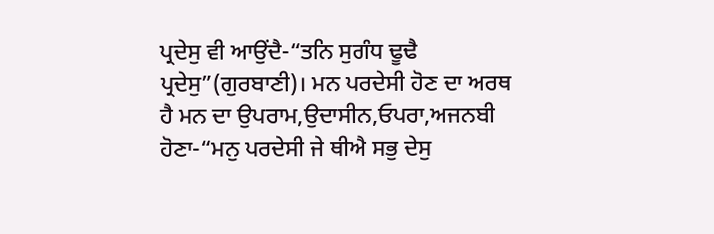ਪ੍ਰਦੇਸੁ ਵੀ ਆਉਂਦੈ-“ਤਨਿ ਸੁਗੰਧ ਢੂਢੈ ਪ੍ਰਦੇਸੁ”(ਗੁਰਬਾਣੀ)। ਮਨ ਪਰਦੇਸੀ ਹੋਣ ਦਾ ਅਰਥ ਹੈ ਮਨ ਦਾ ਉਪਰਾਮ,ਉਦਾਸੀਨ,ਓਪਰਾ,ਅਜਨਬੀ ਹੋਣਾ-“ਮਨੁ ਪਰਦੇਸੀ ਜੇ ਥੀਐ ਸਭੁ ਦੇਸੁ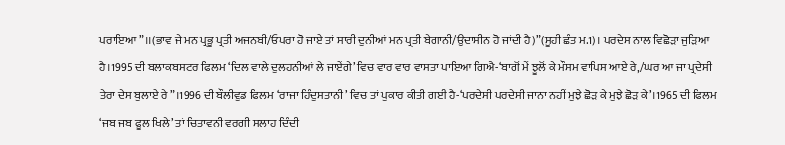ਪਰਾਇਆ”।।(ਭਾਵ ਜੇ ਮਨ ਪ੍ਰਭੂ ਪ੍ਰਤੀ ਅਜਨਬੀ/ਓਪਰਾ ਹੋ ਜਾਏ ਤਾਂ ਸਾਰੀ ਦੁਨੀਆਂ ਮਨ ਪ੍ਰਤੀ ਬੇਗਾਨੀ/ਉਦਾਸੀਨ ਹੋ ਜਾਂਦੀ ਹੈ)”(ਸੂਹੀ ਛੰਤ ਮ.1)। ਪਰਦੇਸ ਨਾਲ ਵਿਛੋੜਾ ਜੁੜਿਆ ਹੈ।1995 ਦੀ ਬਲਾਕਬਸਟਰ ਫਿਲਮ ‘ਦਿਲ ਵਾਲੇ ਦੁਲਹਨੀਆਂ ਲੇ ਜਾਏਂਗੇ’ ਵਿਚ ਵਾਰ ਵਾਰ ਵਾਸਤਾ ਪਾਇਆ ਗਿਐ-‘ਬਾਗੋਂ ਮੇਂ ਝੂਲੋਂ ਕੇ ਮੌਸਮ ਵਾਪਿਸ ਆਏ ਰੇ,/ਘਰ ਆ ਜਾ ਪ੍ਰਦੇਸੀ ਤੇਰਾ ਦੇਸ ਬੁਲਾਏ ਰੇ”।1996 ਦੀ ਬੌਲੀਵੁਡ ਫਿਲਮ ‘ਰਾਜਾ ਹਿੰਦੁਸਤਾਨੀ’ ਵਿਚ ਤਾਂ ਪੁਕਾਰ ਕੀਤੀ ਗਈ ਹੈ-‘ਪਰਦੇਸੀ ਪਰਦੇਸੀ ਜਾਨਾ ਨਹੀਂ ਮੁਝੇ ਛੋੜ ਕੇ ਮੁਝੇ ਛੋੜ ਕੇ’।1965 ਦੀ ਫਿਲਮ ‘ਜਬ ਜਬ ਫੂਲ ਖਿਲੇ’ ਤਾਂ ਚਿਤਾਵਨੀ ਵਰਗੀ ਸਲਾਹ ਦਿੰਦੀ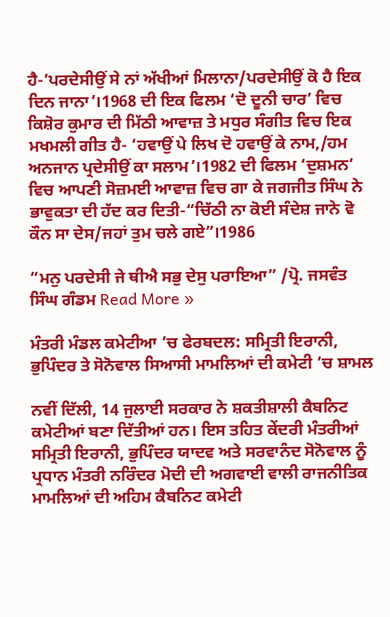ਹੈ-‘ਪਰਦੇਸੀਉਂ ਸੇ ਨਾਂ ਅੱਖੀਆਂ ਮਿਲਾਨਾ/ਪਰਦੇਸੀਉਂ ਕੋ ਹੈ ਇਕ ਦਿਨ ਜਾਨਾ’।1968 ਦੀ ਇਕ ਫਿਲਮ ‘ਦੋ ਦੂਨੀ ਚਾਰ’ ਵਿਚ ਕਿਸ਼ੋਰ ਕੁਮਾਰ ਦੀ ਮਿੱਠੀ ਆਵਾਜ਼ ਤੇ ਮਧੁਰ ਸੰਗੀਤ ਵਿਚ ਇਕ ਮਖਮਲੀ ਗੀਤ ਹੈ- ‘ਹਵਾਉਂ ਪੇ ਲਿਖ ਦੋ ਹਵਾਉਂ ਕੇ ਨਾਮ,/ਹਮ ਅਨਜਾਨ ਪ੍ਰਦੇਸੀਉਂ ਕਾ ਸਲਾਮ’।1982 ਦੀ ਫਿਲਮ ‘ਦੁਸ਼ਮਨ’ ਵਿਚ ਆਪਣੀ ਸੋਜ਼ਮਈ ਆਵਾਜ਼ ਵਿਚ ਗਾ ਕੇ ਜਗਜੀਤ ਸਿੰਘ ਨੇ ਭਾਵੁਕਤਾ ਦੀ ਹੱਦ ਕਰ ਦਿਤੀ-“ਚਿੱਠੀ ਨਾ ਕੋਈ ਸੰਦੇਸ਼ ਜਾਨੇ ਵੋ ਕੌਨ ਸਾ ਦੇਸ/ਜਹਾਂ ਤੁਮ ਚਲੇ ਗਏ”।1986

“ਮਨੁ ਪਰਦੇਸੀ ਜੇ ਥੀਐ ਸਭੁ ਦੇਸੁ ਪਰਾਇਆ” /ਪ੍ਰੋ. ਜਸਵੰਤ ਸਿੰਘ ਗੰਡਮ Read More »

ਮੰਤਰੀ ਮੰਡਲ ਕਮੇਟੀਆ ’ਚ ਫੇਰਬਦਲ: ਸਮ੍ਰਿਤੀ ਇਰਾਨੀ, ਭੁਪਿੰਦਰ ਤੇ ਸੋਨੋਵਾਲ ਸਿਆਸੀ ਮਾਮਲਿਆਂ ਦੀ ਕਮੇਟੀ ’ਚ ਸ਼ਾਮਲ

ਨਵੀਂ ਦਿੱਲੀ, 14 ਜੁਲਾਈ ਸਰਕਾਰ ਨੇ ਸ਼ਕਤੀਸ਼ਾਲੀ ਕੈਬਨਿਟ ਕਮੇਟੀਆਂ ਬਣਾ ਦਿੱਤੀਆਂ ਹਨ। ਇਸ ਤਹਿਤ ਕੇਂਦਰੀ ਮੰਤਰੀਆਂ ਸਮ੍ਰਿਤੀ ਇਰਾਨੀ, ਭੁਪਿੰਦਰ ਯਾਦਵ ਅਤੇ ਸਰਵਾਨੰਦ ਸੋਨੋਵਾਲ ਨੂੰ ਪ੍ਰਧਾਨ ਮੰਤਰੀ ਨਰਿੰਦਰ ਮੋਦੀ ਦੀ ਅਗਵਾਈ ਵਾਲੀ ਰਾਜਨੀਤਿਕ ਮਾਮਲਿਆਂ ਦੀ ਅਹਿਮ ਕੈਬਨਿਟ ਕਮੇਟੀ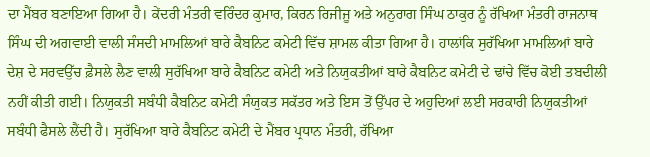ਦਾ ਮੈਂਬਰ ਬਣਾਇਆ ਗਿਆ ਹੈ। ਕੇਂਦਰੀ ਮੰਤਰੀ ਵਰਿੰਦਰ ਕੁਮਾਰ, ਕਿਰਨ ਰਿਜੀਜੂ ਅਤੇ ਅਨੁਰਾਗ ਸਿੰਘ ਠਾਕੁਰ ਨੂੰ ਰੱਖਿਆ ਮੰਤਰੀ ਰਾਜਨਾਥ ਸਿੰਘ ਦੀ ਅਗਵਾਈ ਵਾਲੀ ਸੰਸਦੀ ਮਾਮਲਿਆਂ ਬਾਰੇ ਕੈਬਨਿਟ ਕਮੇਟੀ ਵਿੱਚ ਸ਼ਾਮਲ ਕੀਤਾ ਗਿਆ ਹੈ। ਹਾਲਾਂਕਿ ਸੁਰੱਖਿਆ ਮਾਮਲਿਆਂ ਬਾਰੇ ਦੇਸ਼ ਦੇ ਸਰਵਉੱਚ ਫ਼ੈਸਲੇ ਲੈਣ ਵਾਲੀ ਸੁਰੱਖਿਆ ਬਾਰੇ ਕੈਬਨਿਟ ਕਮੇਟੀ ਅਤੇ ਨਿਯੁਕਤੀਆਂ ਬਾਰੇ ਕੈਬਨਿਟ ਕਮੇਟੀ ਦੇ ਢਾਂਚੇ ਵਿੱਚ ਕੋਈ ਤਬਦੀਲੀ ਨਹੀਂ ਕੀਤੀ ਗਈ। ਨਿਯੁਕਤੀ ਸਬੰਧੀ ਕੈਬਨਿਟ ਕਮੇਟੀ ਸੰਯੁਕਤ ਸਕੱਤਰ ਅਤੇ ਇਸ ਤੋਂ ਉੱਪਰ ਦੇ ਅਹੁਦਿਆਂ ਲਈ ਸਰਕਾਰੀ ਨਿਯੁਕਤੀਆਂ ਸਬੰਧੀ ਫੈਸਲੇ ਲੈਂਦੀ ਹੈ। ਸੁਰੱਖਿਆ ਬਾਰੇ ਕੈਬਨਿਟ ਕਮੇਟੀ ਦੇ ਮੈਂਬਰ ਪ੍ਰਧਾਨ ਮੰਤਰੀ, ਰੱਖਿਆ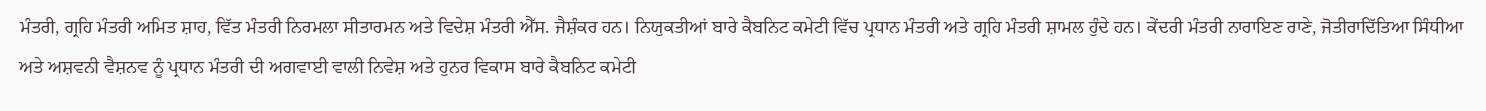ਮੰਤਰੀ, ਗ੍ਰਹਿ ਮੰਤਰੀ ਅਮਿਤ ਸ਼ਾਹ, ਵਿੱਤ ਮੰਤਰੀ ਨਿਰਮਲਾ ਸੀਤਾਰਮਨ ਅਤੇ ਵਿਦੇਸ਼ ਮੰਤਰੀ ਐੱਸ. ਜੈਸ਼ੰਕਰ ਹਨ। ਨਿਯੁਕਤੀਆਂ ਬਾਰੇ ਕੈਬਨਿਟ ਕਮੇਟੀ ਵਿੱਚ ਪ੍ਰਧਾਨ ਮੰਤਰੀ ਅਤੇ ਗ੍ਰਹਿ ਮੰਤਰੀ ਸ਼ਾਮਲ ਹੁੰਦੇ ਹਨ। ਕੇਂਦਰੀ ਮੰਤਰੀ ਨਾਰਾਇਣ ਰਾਣੇ, ਜੋਤੀਰਾਦਿੱਤਿਆ ਸਿੰਧੀਆ ਅਤੇ ਅਸ਼ਵਨੀ ਵੈਸ਼ਨਵ ਨੂੰ ਪ੍ਰਧਾਨ ਮੰਤਰੀ ਦੀ ਅਗਵਾਈ ਵਾਲੀ ਨਿਵੇਸ਼ ਅਤੇ ਹੁਨਰ ਵਿਕਾਸ ਬਾਰੇ ਕੈਬਨਿਟ ਕਮੇਟੀ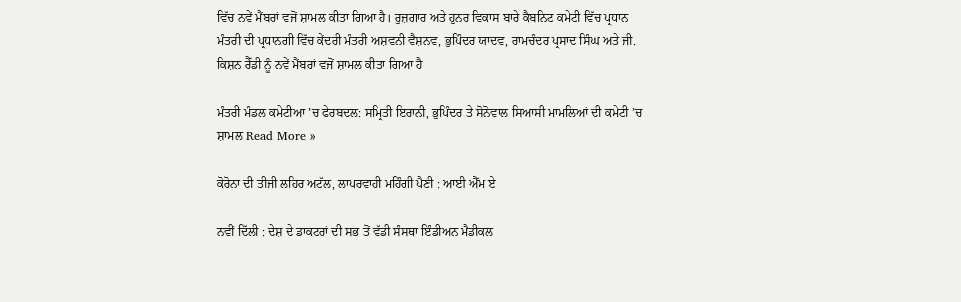ਵਿੱਚ ਨਵੇਂ ਮੈਂਬਰਾਂ ਵਜੋਂ ਸ਼ਾਮਲ ਕੀਤਾ ਗਿਆ ਹੈ। ਰੁਜ਼ਗਾਰ ਅਤੇ ਹੁਨਰ ਵਿਕਾਸ ਬਾਰੇ ਕੈਬਨਿਟ ਕਮੇਟੀ ਵਿੱਚ ਪ੍ਰਧਾਨ ਮੰਤਰੀ ਦੀ ਪ੍ਰਧਾਨਗੀ ਵਿੱਚ ਕੇਂਦਰੀ ਮੰਤਰੀ ਅਸ਼ਵਨੀ ਵੈਸ਼ਨਵ, ਭੁਪਿੰਦਰ ਯਾਦਵ, ਰਾਮਚੰਦਰ ਪ੍ਰਸਾਦ ਸਿੰਘ ਅਤੇ ਜੀ. ਕਿਸ਼ਨ ਰੈੱਡੀ ਨੂੰ ਨਵੇਂ ਮੈਂਬਰਾਂ ਵਜੋਂ ਸ਼ਾਮਲ ਕੀਤਾ ਗਿਆ ਹੈ

ਮੰਤਰੀ ਮੰਡਲ ਕਮੇਟੀਆ ’ਚ ਫੇਰਬਦਲ: ਸਮ੍ਰਿਤੀ ਇਰਾਨੀ, ਭੁਪਿੰਦਰ ਤੇ ਸੋਨੋਵਾਲ ਸਿਆਸੀ ਮਾਮਲਿਆਂ ਦੀ ਕਮੇਟੀ ’ਚ ਸ਼ਾਮਲ Read More »

ਕੋਰੋਨਾ ਦੀ ਤੀਜੀ ਲਹਿਰ ਅਟੱਲ, ਲਾਪਰਵਾਹੀ ਮਹਿੰਗੀ ਪੈਣੀ : ਆਈ ਐੱਮ ਏ

ਨਵੀਂ ਦਿੱਲੀ : ਦੇਸ਼ ਦੇ ਡਾਕਟਰਾਂ ਦੀ ਸਭ ਤੋਂ ਵੱਡੀ ਸੰਸਥਾ ਇੰਡੀਅਨ ਮੈਡੀਕਲ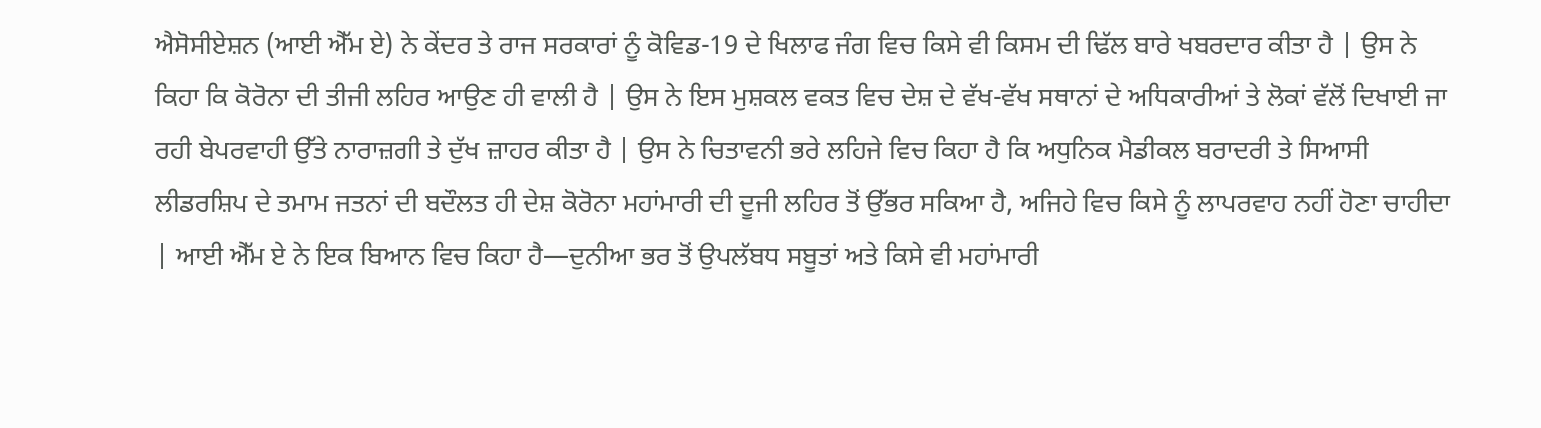ਐਸੋਸੀਏਸ਼ਨ (ਆਈ ਐੱਮ ਏ) ਨੇ ਕੇਂਦਰ ਤੇ ਰਾਜ ਸਰਕਾਰਾਂ ਨੂੰ ਕੋਵਿਡ-19 ਦੇ ਖਿਲਾਫ ਜੰਗ ਵਿਚ ਕਿਸੇ ਵੀ ਕਿਸਮ ਦੀ ਢਿੱਲ ਬਾਰੇ ਖਬਰਦਾਰ ਕੀਤਾ ਹੈ | ਉਸ ਨੇ ਕਿਹਾ ਕਿ ਕੋਰੋਨਾ ਦੀ ਤੀਜੀ ਲਹਿਰ ਆਉਣ ਹੀ ਵਾਲੀ ਹੈ | ਉਸ ਨੇ ਇਸ ਮੁਸ਼ਕਲ ਵਕਤ ਵਿਚ ਦੇਸ਼ ਦੇ ਵੱਖ-ਵੱਖ ਸਥਾਨਾਂ ਦੇ ਅਧਿਕਾਰੀਆਂ ਤੇ ਲੋਕਾਂ ਵੱਲੋਂ ਦਿਖਾਈ ਜਾ ਰਹੀ ਬੇਪਰਵਾਹੀ ਉੱਤੇ ਨਾਰਾਜ਼ਗੀ ਤੇ ਦੁੱਖ ਜ਼ਾਹਰ ਕੀਤਾ ਹੈ | ਉਸ ਨੇ ਚਿਤਾਵਨੀ ਭਰੇ ਲਹਿਜੇ ਵਿਚ ਕਿਹਾ ਹੈ ਕਿ ਅਧੁਨਿਕ ਮੈਡੀਕਲ ਬਰਾਦਰੀ ਤੇ ਸਿਆਸੀ ਲੀਡਰਸ਼ਿਪ ਦੇ ਤਮਾਮ ਜਤਨਾਂ ਦੀ ਬਦੌਲਤ ਹੀ ਦੇਸ਼ ਕੋਰੋਨਾ ਮਹਾਂਮਾਰੀ ਦੀ ਦੂਜੀ ਲਹਿਰ ਤੋਂ ਉੱਭਰ ਸਕਿਆ ਹੈ, ਅਜਿਹੇ ਵਿਚ ਕਿਸੇ ਨੂੰ ਲਾਪਰਵਾਹ ਨਹੀਂ ਹੋਣਾ ਚਾਹੀਦਾ | ਆਈ ਐੱਮ ਏ ਨੇ ਇਕ ਬਿਆਨ ਵਿਚ ਕਿਹਾ ਹੈ—ਦੁਨੀਆ ਭਰ ਤੋਂ ਉਪਲੱਬਧ ਸਬੂਤਾਂ ਅਤੇ ਕਿਸੇ ਵੀ ਮਹਾਂਮਾਰੀ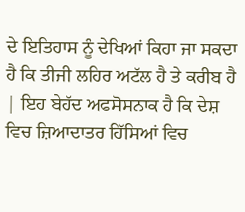ਦੇ ਇਤਿਹਾਸ ਨੂੰ ਦੇਖਿਆਂ ਕਿਹਾ ਜਾ ਸਕਦਾ ਹੈ ਕਿ ਤੀਜੀ ਲਹਿਰ ਅਟੱਲ ਹੈ ਤੇ ਕਰੀਬ ਹੈ | ਇਹ ਬੇਹੱਦ ਅਫਸੋਸਨਾਕ ਹੈ ਕਿ ਦੇਸ਼ ਵਿਚ ਜ਼ਿਆਦਾਤਰ ਹਿੱਸਿਆਂ ਵਿਚ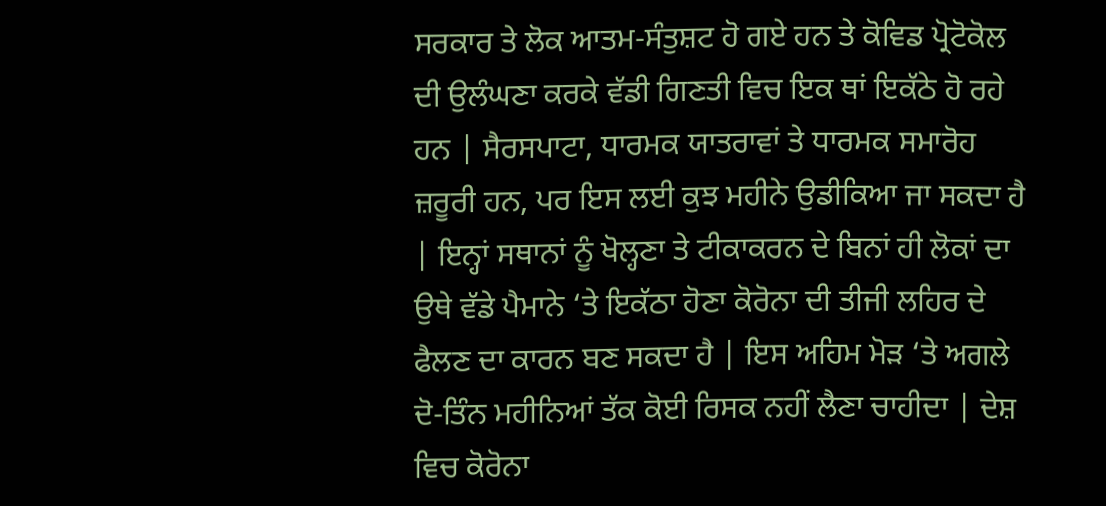ਸਰਕਾਰ ਤੇ ਲੋਕ ਆਤਮ-ਸੰਤੁਸ਼ਟ ਹੋ ਗਏ ਹਨ ਤੇ ਕੋਵਿਡ ਪ੍ਰੋਟੋਕੋਲ ਦੀ ਉਲੰਘਣਾ ਕਰਕੇ ਵੱਡੀ ਗਿਣਤੀ ਵਿਚ ਇਕ ਥਾਂ ਇਕੱਠੇ ਹੋ ਰਹੇ ਹਨ | ਸੈਰਸਪਾਟਾ, ਧਾਰਮਕ ਯਾਤਰਾਵਾਂ ਤੇ ਧਾਰਮਕ ਸਮਾਰੋਹ ਜ਼ਰੂਰੀ ਹਨ, ਪਰ ਇਸ ਲਈ ਕੁਝ ਮਹੀਨੇ ਉਡੀਕਿਆ ਜਾ ਸਕਦਾ ਹੈ | ਇਨ੍ਹਾਂ ਸਥਾਨਾਂ ਨੂੰ ਖੋਲ੍ਹਣਾ ਤੇ ਟੀਕਾਕਰਨ ਦੇ ਬਿਨਾਂ ਹੀ ਲੋਕਾਂ ਦਾ ਉਥੇ ਵੱਡੇ ਪੈਮਾਨੇ ‘ਤੇ ਇਕੱਠਾ ਹੋਣਾ ਕੋਰੋਨਾ ਦੀ ਤੀਜੀ ਲਹਿਰ ਦੇ ਫੈਲਣ ਦਾ ਕਾਰਨ ਬਣ ਸਕਦਾ ਹੈ | ਇਸ ਅਹਿਮ ਮੋੜ ‘ਤੇ ਅਗਲੇ ਦੋ-ਤਿੰਨ ਮਹੀਨਿਆਂ ਤੱਕ ਕੋਈ ਰਿਸਕ ਨਹੀਂ ਲੈਣਾ ਚਾਹੀਦਾ | ਦੇਸ਼ ਵਿਚ ਕੋਰੋਨਾ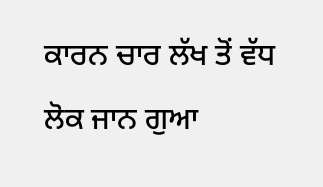ਕਾਰਨ ਚਾਰ ਲੱਖ ਤੋਂ ਵੱਧ ਲੋਕ ਜਾਨ ਗੁਆ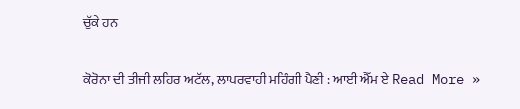ਚੁੱਕੇ ਹਨ

ਕੋਰੋਨਾ ਦੀ ਤੀਜੀ ਲਹਿਰ ਅਟੱਲ, ਲਾਪਰਵਾਹੀ ਮਹਿੰਗੀ ਪੈਣੀ : ਆਈ ਐੱਮ ਏ Read More »